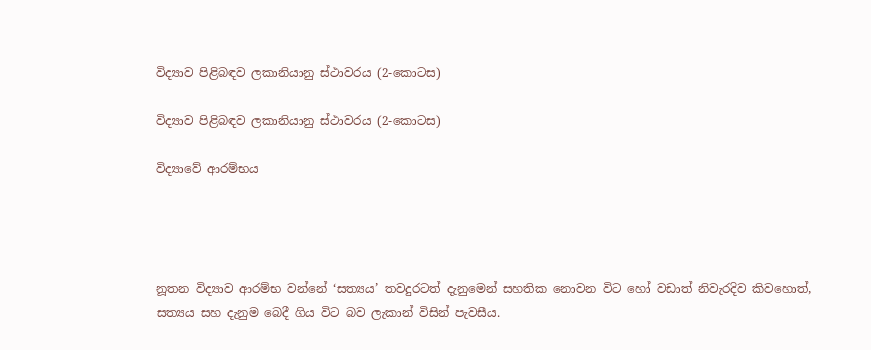විද්‍යාව පිළිබඳව ලකානියානු ස්ථාවරය (2-කොටස)

විද්‍යාව පිළිබඳව ලකානියානු ස්ථාවරය (2-කොටස)

විද්‍යාවේ ආරම්භය




නූතන විද්‍යාව ආරම්භ වන්නේ ‘සත්‍යය’ තවදුරටත් දැනුමෙන් සහතික නොවන විට හෝ වඩාත් නිවැරදිව කිවහොත්, සත්‍යය සහ දැනුම බෙදී ගිය විට බව ලැකාන් විසින් පැවසීය.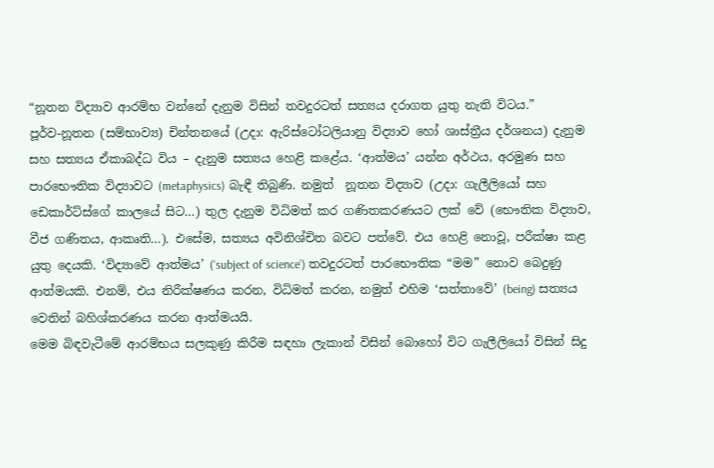“නූතන විද්‍යාව ආරම්භ වන්නේ දැනුම විසින් තවදුරටත් සත්‍යය දරාගත යුතු නැති විටය.”
පූර්ව-නූතන (සම්භාව්‍ය) චින්තනයේ (උදා: ඇරිස්ටෝටලියානු විද්‍යාව හෝ ශාස්ත්‍රීය දර්ශනය) දැනුම සහ සත්‍යය ඒකාබද්ධ විය – දැනුම සත්‍යය හෙළි කළේය. ‘ආත්මය’ යන්න අර්ථය, අරමුණ සහ පාරභෞතික විද්‍යාවට (metaphysics) බැඳී තිබුණි. නමුත්  නූතන විද්‍යාව (උදා: ගැලීලියෝ සහ ඩෙකාර්ට්ස්ගේ කාලයේ සිට…) තුල දැනුම විධිමත් කර ගණිතකරණයට ලක් වේ (භෞතික විද්‍යාව, වීජ ගණිතය, ආකෘති…). එසේම, සත්‍යය අවිනිශ්චිත බවට පත්වේ. එය හෙළි නොවූ, පරීක්ෂා කළ යුතු දෙයකි. ‘විද්‍යාවේ ආත්මය’ (‘subject of science’) තවදුරටත් පාරභෞතික “මම” නොව බෙදුණු ආත්මයකි. එනම්, එය නිරීක්ෂණය කරන, විධිමත් කරන, නමුත් එහිම ‘සත්තාවේ’ (being) සත්‍යය වෙතින් බහිශ්කරණය කරන ආත්මයයි.
මෙම බිඳවැටීමේ ආරම්භය සලකුණු කිරීම සඳහා ලැකාන් විසින් බොහෝ විට ගැලීලියෝ විසින් සිදු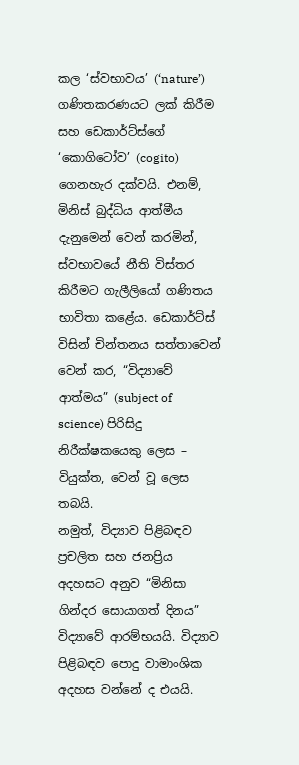කල ‘ස්වභාවය’ (‘nature’) ගණිතකරණයට ලක් කිරීම සහ ඩෙකාර්ට්ස්ගේ ‘කොගිටෝව’ (cogito) ගෙනහැර දක්වයි. එනම්, මිනිස් බුද්ධිය ආත්මීය දැනුමෙන් වෙන් කරමින්, ස්වභාවයේ නීති විස්තර කිරීමට ගැලීලියෝ ගණිතය භාවිතා කළේය. ඩෙකාර්ට්ස් විසින් චින්තනය සත්තාවෙන් වෙන් කර, “විද්‍යාවේ ආත්මය” (subject of science) පිරිසිදු නිරීක්ෂකයෙකු ලෙස – වියුක්ත, වෙන් වූ ලෙස තබයි.
නමුත්, විද්‍යාව පිළිබඳව ප්‍රචලිත සහ ජනප්‍රිය අදහසට අනුව “මිනිසා ගින්දර සොයාගත් දිනය” විද්‍යාවේ ආරම්භයයි. විද්‍යාව පිළිබඳව පොදු වාමාංශික අදහස වන්නේ ද එයයි.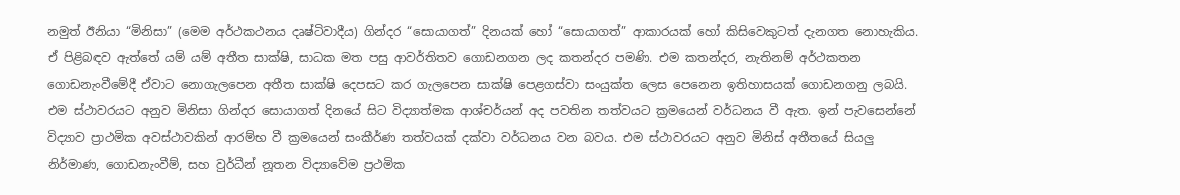නමුත් ඊනියා “මිනිසා” (මෙම අර්ථකථනය දෘෂ්ටිවාදීය) ගින්දර “සොයාගත්” දිනයක් හෝ “සොයාගත්” ආකාරයක් හෝ කිසිවෙකුටත් දැනගත නොහැකිය. ඒ පිළිබඳව ඇත්තේ යම් යම් අතීත සාක්ෂි, සාධක මත පසු ආවර්තිතව ගොඩනගන ලද කතන්දර පමණි. එම කතන්දර, නැතිනම් අර්ථකතන ගොඩනැංවීමේදී ඒවාට නොගැලපෙන අතීත සාක්ෂි දෙපසට කර ගැලපෙන සාක්ෂි පෙළගස්වා සංයුක්ත ලෙස පෙනෙන ඉතිහාසයක් ගොඩනගනු ලබයි.
එම ස්ථාවරයට අනුව මිනිසා ගින්දර සොයාගත් දිනයේ සිට විද්‍යාත්මක ආශ්චර්යන් අද පවතින තත්වයට ක්‍රමයෙන් වර්ධනය වී ඇත. ඉන් පැවසෙන්නේ විද්‍යාව ප්‍රාථමික අවස්ථාවකින් ආරම්භ වී ක්‍රමයෙන් සංකීර්ණ තත්වයක් දක්වා වර්ධනය වන බවය. එම ස්ථාවරයට අනුව මිනිස් අතීතයේ සියලු නිර්මාණ, ගොඩනැංවීම්, සහ වුර්ධීන් නූතන විද්‍යාවේම ප්‍රථමික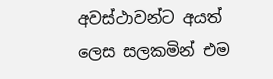අවස්ථාවන්ට අයත් ලෙස සලකමින් එම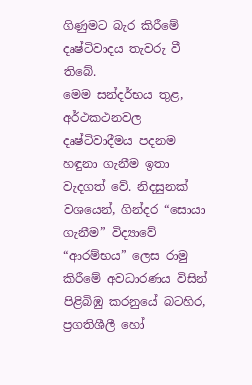ගිණුමට බැර කිරීමේ දෘෂ්ටිවාදය තැවරු වී තිබේ.
මෙම සන්දර්භය තුළ, අර්ථකථනවල දෘෂ්ටිවාදීමය පදනම හඳුනා ගැනීම ඉතා වැදගත් වේ. නිදසුනක් වශයෙන්, ගින්දර “සොයා ගැනීම” විද්‍යාවේ “ආරම්භය” ලෙස රාමු කිරීමේ අවධාරණය විසින් පිළිබිඹු කරනුයේ බටහිර, ප්‍රගතිශීලී හෝ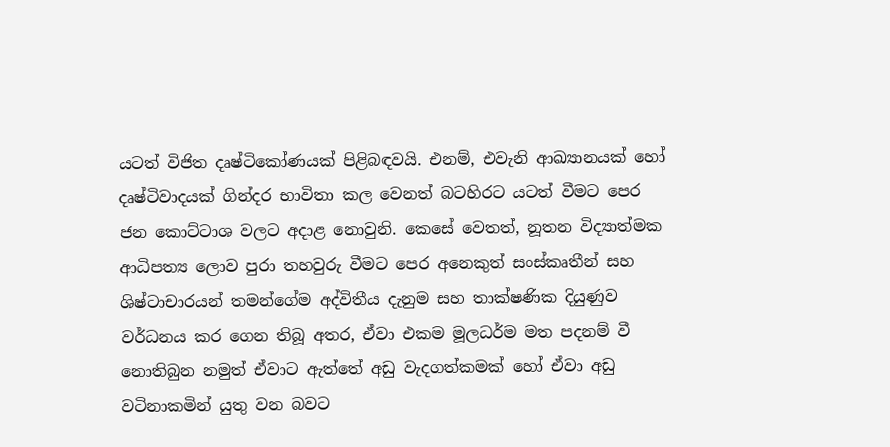යටත් විජිත දෘෂ්ටිකෝණයක් පිළිබඳවයි. එනම්, එවැනි ආඛ්‍යානයක් හෝ දෘෂ්ටිවාදයක් ගින්දර භාවිතා කල වෙනත් බටහිරට යටත් වීමට පෙර ජන කොට්ටාශ වලට අදාළ නොවුනි. කෙසේ වෙතත්, නූතන විද්‍යාත්මක ආධිපත්‍ය ලොව පුරා තහවුරු වීමට පෙර අනෙකුත් සංස්කෘතීන් සහ ශිෂ්ටාචාරයන් තමන්ගේම අද්විතීය දැනුම සහ තාක්ෂණික දියුණුව වර්ධනය කර ගෙන තිබූ අතර, ඒවා එකම මූලධර්ම මත පදනම් වී නොතිබුන නමුත් ඒවාට ඇත්තේ අඩු වැදගත්කමක් හෝ ඒවා අඩු වටිනාකමින් යුතු වන බවට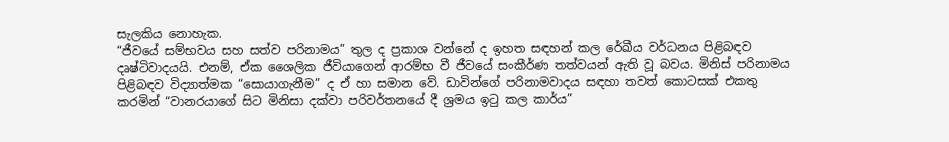සැලකිය නොහැක.
“ජීවයේ සම්භවය සහ සත්ව පරිනාමය” තුල ද ප්‍රකාශ වන්නේ ද ඉහත සඳහන් කල රේඛීය වර්ධනය පිළිබඳව දෘෂ්ටිවාදයයි. එනම්, ඒක ශෛලික ජීවියාගෙන් ආරම්භ වී ජීවයේ සංකීර්ණ තත්වයන් ඇති වූ බවය. මිනිස් පරිනාමය පිළිබඳව විද්‍යාත්මක “සොයාගැනීම” ද ඒ හා සමාන වේ. ඩාවින්ගේ පරිනාමවාදය සඳහා තවත් කොටසක් එකතු කරමින් “වානරයාගේ සිට මිනිසා දක්වා පරිවර්තනයේ දී ශ්‍රමය ඉටු කල කාර්ය”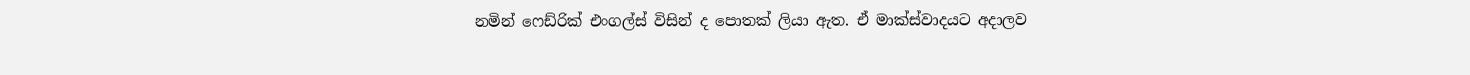නමින් ෆෙඩ්රික් එංගල්ස් විසින් ද පොතක් ලියා ඇත. ඒ මාක්ස්වාදයට අදාලව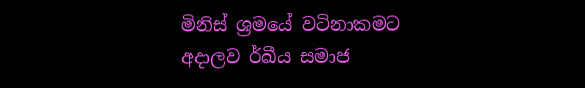මිනිස් ශ්‍රමයේ වටිනාකමට අදාලව ර්ඛීය සමාජ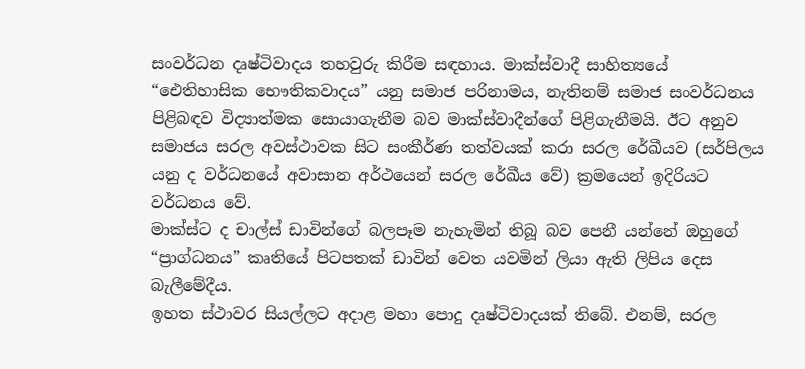සංවර්ධන දෘෂ්ටිවාදය තහවුරු කිරීම සඳහාය. මාක්ස්වාදී සාහිත්‍යයේ “ඓතිහාසික භෞතිකවාදය” යනු සමාජ පරිනාමය, නැතිනම් සමාජ සංවර්ධනය පිළිබඳව විද්‍යාත්මක සොයාගැනීම බව මාක්ස්වාදීන්ගේ පිළිගැනීමයි. ඊට අනුව සමාජය සරල අවස්ථාවක සිට සංකීර්ණ තත්වයක් කරා සරල රේඛීයව (සර්පිලය යනු ද වර්ධනයේ අවාසාන අර්ථයෙන් සරල රේඛීය වේ) ක්‍රමයෙන් ඉදිරියට වර්ධනය වේ.
මාක්ස්ට ද චාල්ස් ඩාවින්ගේ බලපෑම නැහැමින් තිබූ බව පෙනී යන්නේ ඔහුගේ “ප්‍රාග්ධනය” කෘතියේ පිටපතක් ඩාවින් වෙත යවමින් ලියා ඇති ලිපිය දෙස බැලීමේදීය.
ඉහත ස්ථාවර සියල්ලට අදාළ මහා පොදු දෘෂ්ටිවාදයක් තිබේ. එනම්, සරල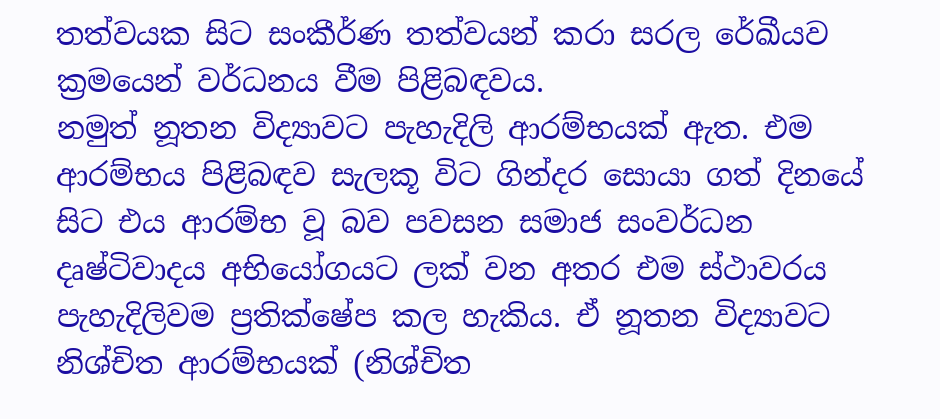තත්වයක සිට සංකීර්ණ තත්වයන් කරා සරල රේඛීයව ක්‍රමයෙන් වර්ධනය වීම පිළිබඳවය.
නමුත් නූතන විද්‍යාවට පැහැදිලි ආරම්භයක් ඇත. එම ආරම්භය පිළිබඳව සැලකූ විට ගින්දර සොයා ගත් දිනයේ සිට එය ආරම්භ වූ බව පවසන සමාජ සංවර්ධන දෘෂ්ටිවාදය අභියෝගයට ලක් වන අතර එම ස්ථාවරය පැහැදිලිවම ප්‍රතික්ෂේප කල හැකිය. ඒ නූතන විද්‍යාවට නිශ්චිත ආරම්භයක් (නිශ්චිත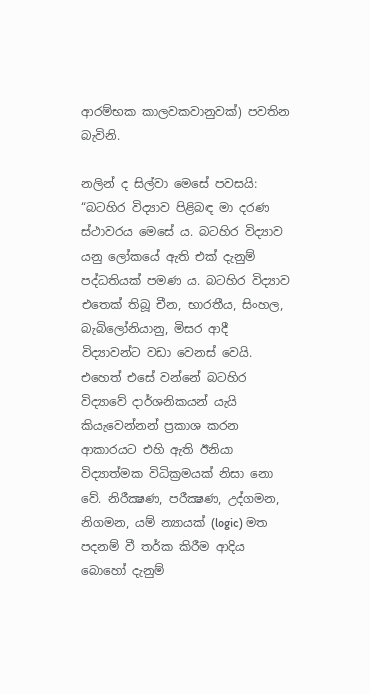ආරම්භක කාලවකවානුවක්) පවතින බැවිනි.

නලින් ද සිල්වා මෙසේ පවසයි:
“බටහිර විද්‍යාව පිළිබඳ මා දරණ ස්ථාවරය මෙසේ ය. බටහිර විද්‍යාව යනු ලෝකයේ ඇති එක් දැනුම් පද්ධතියක් පමණ ය. බටහිර විද්‍යාව එතෙක් තිබූ චීන, භාරතීය, සිංහල, බැබිලෝනියානු, මිසර ආදී  විද්‍යාවන්ට වඩා වෙනස් වෙයි. එහෙත් එසේ වන්නේ බටහිර විද්‍යාවේ දාර්ශනිකයන් යැයි කියැවෙන්නන් ප්‍රකාශ කරන ආකාරයට එහි ඇති ඊනියා විද්‍යාත්මක විධික්‍රමයක් නිසා නො වේ. නිරීක්‍ෂණ, පරීක්‍ෂණ, උද්ගමන, නිගමන, යම් න්‍යායක් (logic) මත පදනම් වී තර්ක කිරීම ආදිය බොහෝ දැනුම්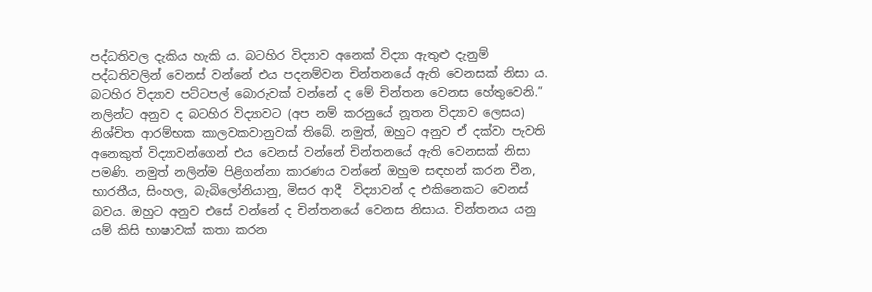පද්ධතිවල දැකිය හැකි ය. බටහිර විද්‍යාව අනෙක් විද්‍යා ඇතුළු දැනුම් පද්ධතිවලින් වෙනස් වන්නේ එය පදනම්වන චින්තනයේ ඇති වෙනසක් නිසා ය. බටහිර විද්‍යාව පට්ටපල් බොරුවක් වන්නේ ද මේ චින්තන වෙනස හේතුවෙනි.”
නලින්ට අනුව ද බටහිර විද්‍යාවට (අප නම් කරනුයේ නූතන විද්‍යාව ලෙසය) නිශ්චිත ආරම්භක කාලවකවානුවක් තිබේ. නමුත්, ඔහුට අනුව ඒ දක්වා පැවති අනෙකුත් විද්‍යාවන්ගෙන් එය වෙනස් වන්නේ චින්තනයේ ඇති වෙනසක් නිසා පමණි. නමුත් නලින්ම පිළිගන්නා කාරණය වන්නේ ඔහුම සඳහන් කරන චීන, භාරතීය, සිංහල, බැබිලෝනියානු, මිසර ආදී  විද්‍යාවන් ද එකිනෙකට වෙනස් බවය. ඔහුට අනුව එසේ වන්නේ ද චින්තනයේ වෙනස නිසාය. චින්තනය යනු යම් කිසි භාෂාවක් කතා කරන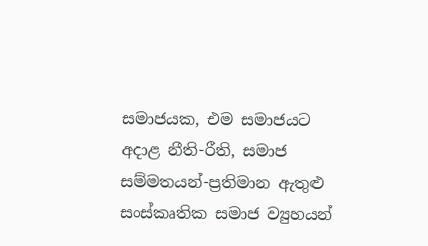සමාජයක, එම සමාජයට අදාළ නීති-රීති, සමාජ සම්මතයන්-ප්‍රතිමාන ඇතුළු සංස්කෘතික සමාජ ව්‍යුහයන්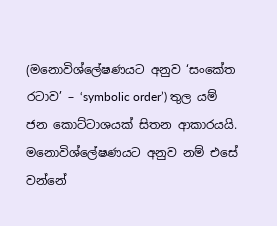(මනොවිශ්ලේෂණයට අනුව ‘සංකේත රටාව’ – ‘symbolic order’) තුල යම් ජන කොට්ටාශයක් සිතන ආකාරයයි. මනොවිශ්ලේෂණයට අනුව නම් එසේ වන්නේ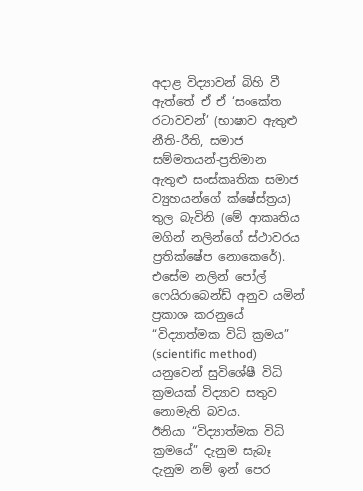අදාළ විද්‍යාවන් බිහි වී ඇත්තේ ඒ ඒ ‘සංකේත රටාවවන්’ (භාෂාව ඇතුළු නීති-රීති, සමාජ සම්මතයන්-ප්‍රතිමාන ඇතුළු සංස්කෘතික සමාජ ව්‍යුහයන්ගේ ක්ෂේස්ත්‍රය) තුල බැවිනි (මේ ආකෘතිය මගින් නලින්ගේ ස්ථාවරය ප්‍රතික්ෂේප නොකෙරේ). එසේම නලින් පෝල් ෆෙයිරාබෙන්ඩ් අනුව යමින් ප්‍රකාශ කරනුයේ “විද්‍යාත්මක විධි ක්‍රමය” (scientific method) යනුවෙන් සුවිශේෂී විධි ක්‍රමයක් විද්‍යාව සතුව නොමැති බවය.
ඊනියා “විද්‍යාත්මක විධි ක්‍රමයේ” දැනුම සැබෑ දැනුම නම් ඉන් පෙර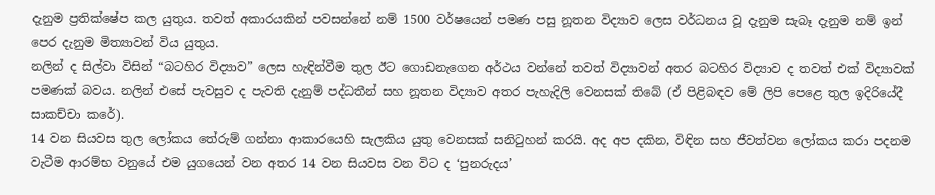දැනුම ප්‍රතික්ෂේප කල යුතුය. තවත් අකාරයකින් පවසන්නේ නම් 1500 වර්ෂයෙන් පමණ පසු නූතන විද්‍යාව ලෙස වර්ධනය වූ දැනුම සැබෑ දැනුම නම් ඉන් පෙර දැනුම මිත්‍යාවන් විය යුතුය.
නලින් ද සිල්වා විසින් “බටහිර විද්‍යාව” ලෙස හැඳින්වීම තුල ඊට ගොඩනැගෙන අර්ථය වන්නේ තවත් විද්‍යාවන් අතර බටහිර විද්‍යාව ද තවත් එක් විද්‍යාවක් පමණක් බවය. නලින් එසේ පැවසුව ද පැවති දැනුම් පද්ධතීන් සහ නූතන විද්‍යාව අතර පැහැදිලි වෙනසක් තිබේ (ඒ පිළිබඳව මේ ලිපි පෙළෙ තුල ඉදිරියේදී සාකච්චා කරේ).
14 වන සියවස තුල ලෝකය තේරුම් ගන්නා ආකාරයෙහි සැලකිය යුතු වෙනසක් සනිටුහන් කරයි. අද අප දකින, විඳින සහ ජීවත්වන ලෝකය කරා පදනම වැටීම ආරම්භ වනුයේ එම යුගයෙන් වන අතර 14 වන සියවස වන විට ද ‘පුනරුදය’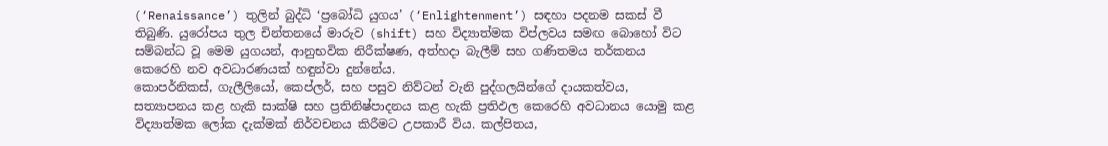(‘Renaissance’) තුලින් බුද්ධි ‘ප්‍රබෝධි යුගය’ (‘Enlightenment’) සඳහා පදනම සකස් වී තිබුණි. යුරෝපය තුල චින්තනයේ මාරුව (shift) සහ විද්‍යාත්මක විප්ලවය සමඟ බොහෝ විට සම්බන්ධ වූ මෙම යුගයන්, ආනුභවික නිරීක්ෂණ, අත්හදා බැලීම් සහ ගණිතමය තර්කනය කෙරෙහි නව අවධාරණයක් හඳුන්වා දුන්නේය.
කොපර්නිකස්, ගැලීලියෝ, කෙප්ලර්, සහ පසුව නිව්ටන් වැනි පුද්ගලයින්ගේ දායකත්වය, සත්‍යාපනය කළ හැකි සාක්ෂි සහ ප්‍රතිනිෂ්පාදනය කළ හැකි ප්‍රතිඵල කෙරෙහි අවධානය යොමු කළ විද්‍යාත්මක ලෝක දැක්මක් නිර්වචනය කිරීමට උපකාරී විය. කල්පිතය,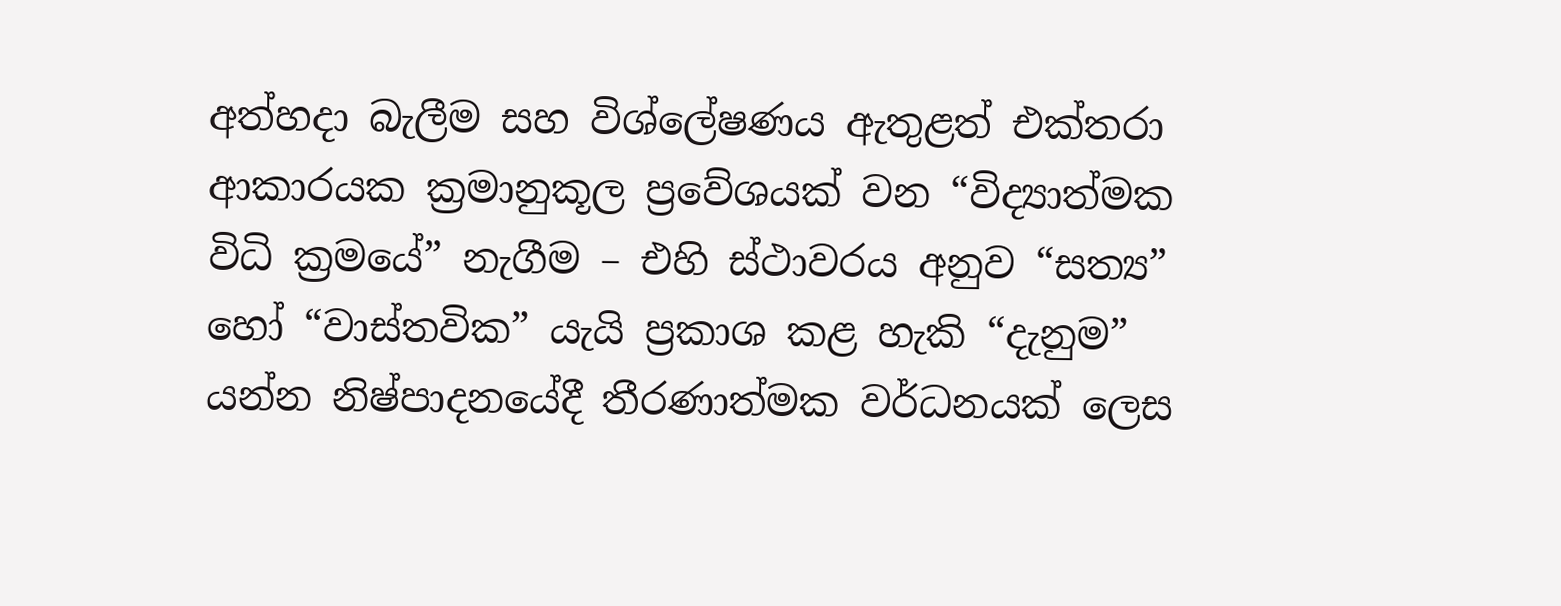අත්හදා බැලීම සහ විශ්ලේෂණය ඇතුළත් එක්තරා ආකාරයක ක්‍රමානුකූල ප්‍රවේශයක් වන “විද්‍යාත්මක විධි ක්‍රමයේ” නැගීම – එහි ස්ථාවරය අනුව “සත්‍ය” හෝ “වාස්තවික” යැයි ප්‍රකාශ කළ හැකි “දැනුම” යන්න නිෂ්පාදනයේදී තීරණාත්මක වර්ධනයක් ලෙස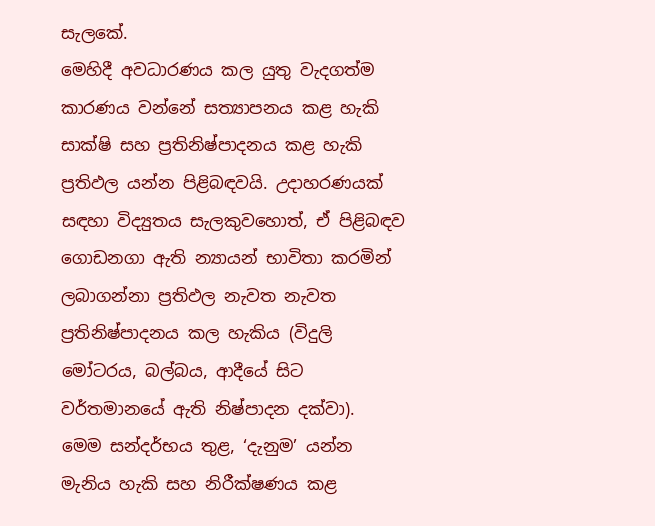සැලකේ.
මෙහිදී අවධාරණය කල යුතු වැදගත්ම කාරණය වන්නේ සත්‍යාපනය කළ හැකි සාක්ෂි සහ ප්‍රතිනිෂ්පාදනය කළ හැකි ප්‍රතිඵල යන්න පිළිබඳවයි. උදාහරණයක් සඳහා විද්‍යුතය සැලකුවහොත්, ඒ පිළිබඳව ගොඩනගා ඇති න්‍යායන් භාවිතා කරමින් ලබාගන්නා ප්‍රතිඵල නැවත නැවත ප්‍රතිනිෂ්පාදනය කල හැකිය (විදුලි මෝටරය, බල්බය, ආදීයේ සිට වර්තමානයේ ඇති නිෂ්පාදන දක්වා).
මෙම සන්දර්භය තුළ, ‘දැනුම’ යන්න මැනිය හැකි සහ නිරීක්ෂණය කළ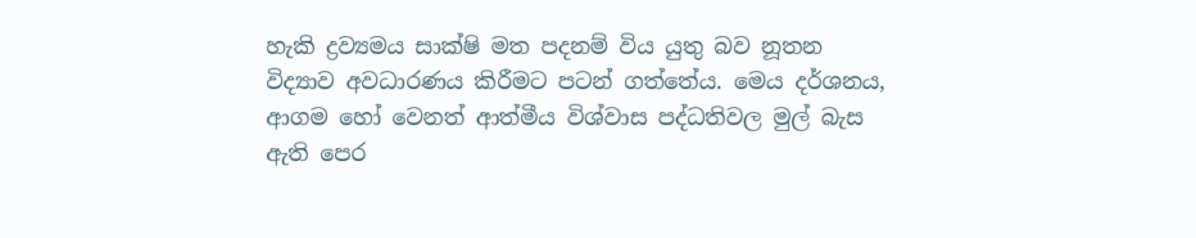හැකි ද්‍රව්‍යමය සාක්ෂි මත පදනම් විය යුතු බව නූතන විද්‍යාව අවධාරණය කිරීමට පටන් ගත්තේය. මෙය දර්ශනය, ආගම හෝ වෙනත් ආත්මීය විශ්වාස පද්ධතිවල මුල් බැස ඇති පෙර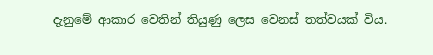දැනුමේ ආකාර වෙතින් තියුණු ලෙස වෙනස් තත්වයක් විය.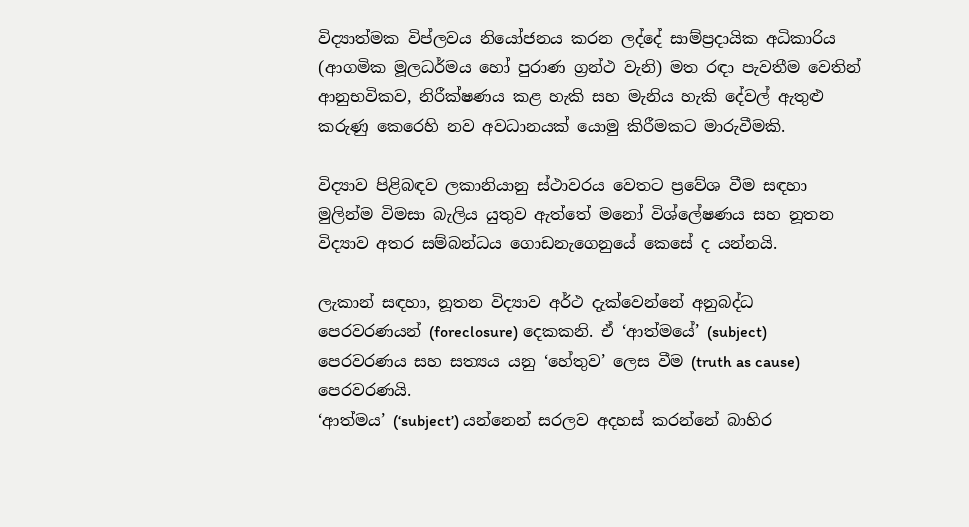විද්‍යාත්මක විප්ලවය නියෝජනය කරන ලද්දේ සාම්ප්‍රදායික අධිකාරිය (ආගමික මූලධර්මය හෝ පුරාණ ග්‍රන්ථ වැනි) මත රඳා පැවතීම වෙතින් ආනුභවිකව, නිරීක්ෂණය කළ හැකි සහ මැනිය හැකි දේවල් ඇතුළු කරුණු කෙරෙහි නව අවධානයක් යොමු කිරීමකට මාරුවීමකි.

විද්‍යාව පිළිබඳව ලකානියානු ස්ථාවරය වෙතට ප්‍රවේශ වීම සඳහා මුලින්ම විමසා බැලිය යුතුව ඇත්තේ මනෝ විශ්ලේෂණය සහ නූතන විද්‍යාව අතර සම්බන්ධය ගොඩනැගෙනුයේ කෙසේ ද යන්නයි.

ලැකාන් සඳහා, නූතන විද්‍යාව අර්ථ දැක්වෙන්නේ අනුබද්ධ පෙරවරණයන් (foreclosure) දෙකකනි. ඒ ‘ආත්මයේ’ (subject) පෙරවරණය සහ සත්‍යය යනු ‘හේතුව’ ලෙස වීම (truth as cause) පෙරවරණයි.
‘ආත්මය’ (‘subject’) යන්නෙන් සරලව අදහස් කරන්නේ බාහිර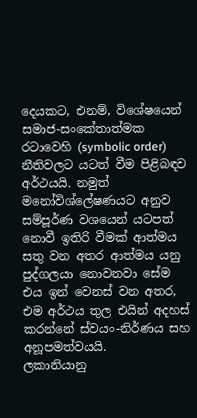දෙයකට, එනම්, විශේෂයෙන් සමාජ-සංකේතාත්මක රටාවෙහි (symbolic order) නීතිවලට යටත් වීම පිළිබඳව අර්ථයයි. නමුත් මනෝවිශ්ලේෂණයට අනුව සම්පූර්ණ වශයෙන් යටපත් නොවී ඉතිරි වීමක් ආත්මය සතු වන අතර ආත්මය යනු පුද්ගලයා නොවනවා සේම එය ඉන් වෙනස් වන අතර, එම අර්ථය තුල එයින් අදහස් කරන්නේ ස්වයං-නිර්ණය සහ අනූපමත්වයයි.
ලකානියානු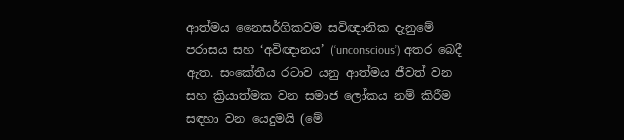ආත්මය නෛසර්ගිකවම සවිඥානික දැනුමේ පරාසය සහ ‘අවිඥානය’ (‘unconscious’) අතර බෙදී ඇත. සංකේතීය රටාව යනු ආත්මය ජීවත් වන සහ ක්‍රියාත්මක වන සමාජ ලෝකය නම් කිරීම සඳහා වන යෙදුමයි (මේ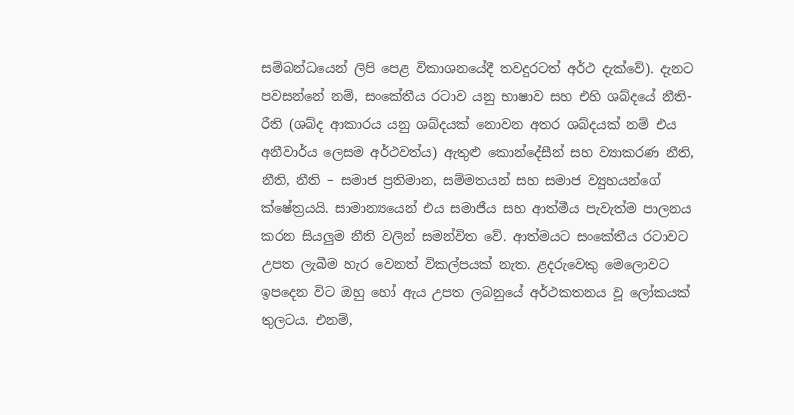සම්බන්ධයෙන් ලිපි පෙළ විකාශනයේදී තවදුරටත් අර්ථ දැක්වේ). දැනට පවසන්නේ නම්, සංකේතීය රටාව යනු භාෂාව සහ එහි ශබ්දයේ නීති-රීති (ශබ්ද ආකාරය යනු ශබ්දයක් නොවන අතර ශබ්දයක් නම් එය අනීවාර්ය ලෙසම අර්ථවත්ය) ඇතුළු කොන්දේසීන් සහ ව්‍යාකරණ නීති, නීති, නීති – සමාජ ප්‍රතිමාන, සම්මතයන් සහ සමාජ ව්‍යුහයන්ගේ ක්ෂේත්‍රයයි. සාමාන්‍යයෙන් එය සමාජීය සහ ආත්මීය පැවැත්ම පාලනය කරන සියලුම නීති වලින් සමන්විත වේ. ආත්මයට සංකේතීය රටාවට උපත ලැබීම හැර වෙනත් විකල්පයක් නැත. ළදරුවෙකු මෙලොවට ඉපදෙන විට ඔහු හෝ ඇය උපත ලබනුයේ අර්ථකතනය වූ ලෝකයක් තුලටය. එනම්,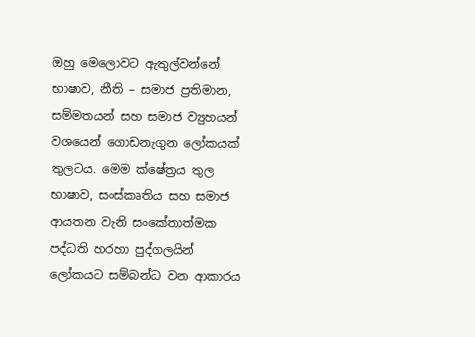ඔහු මෙලොවට ඇතුල්වන්නේ භාෂාව, නීති – සමාජ ප්‍රතිමාන, සම්මතයන් සහ සමාජ ව්‍යුහයන් වශයෙන් ගොඩනැගුන ලෝකයක් තුලටය. මෙම ක්ෂේත්‍රය තුල භාෂාව, සංස්කෘතිය සහ සමාජ ආයතන වැනි සංකේතාත්මක පද්ධති හරහා පුද්ගලයින් ලෝකයට සම්බන්ධ වන ආකාරය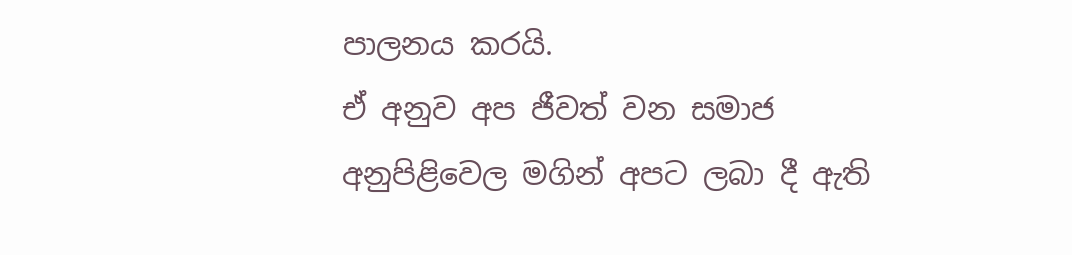පාලනය කරයි.
ඒ අනුව අප ජීවත් වන සමාජ අනුපිළිවෙල මගින් අපට ලබා දී ඇති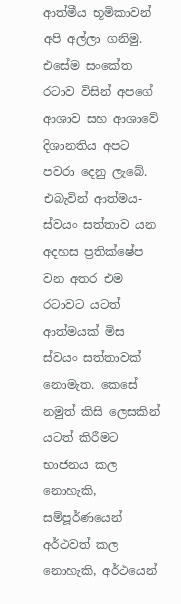ආත්මීය භූමිකාවන් අපි අල්ලා ගනිමු. එසේම සංකේත රටාව විසින් අපගේ ආශාව සහ ආශාවේ දිශානතිය අපට පවරා දෙනු ලැබේ. එබැවින් ආත්මය-ස්වයං සත්තාව යන අදහස ප්‍රතික්ෂේප වන අතර එම රටාවට යටත් ආත්මයක් මිස ස්වයං සත්තාවක් නොමැත. කෙසේ නමුත් කිසි ලෙසකින් යටත් කිරීමට භාජනය කල නොහැකි, සම්පූර්ණයෙන් අර්ථවත් කල නොහැකි, අර්ථයෙන්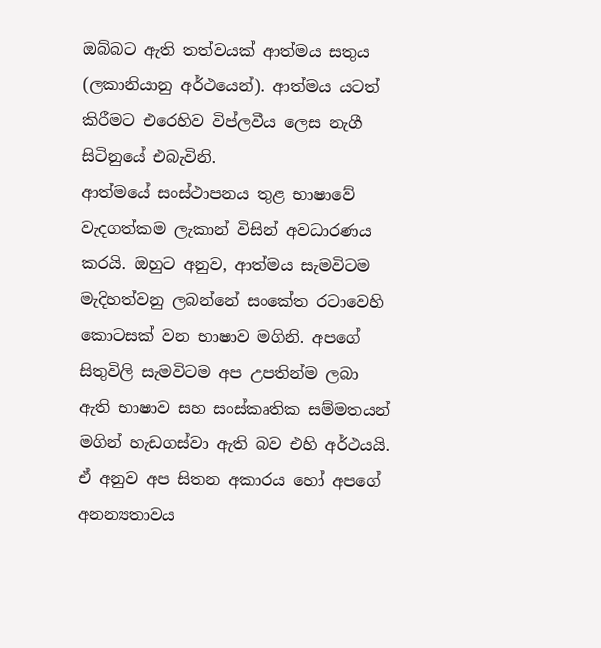ඔබ්බට ඇති තත්වයක් ආත්මය සතුය (ලකානියානු අර්ථයෙන්). ආත්මය යටත් කිරීමට එරෙහිව විප්ලවීය ලෙස නැගී සිටිනුයේ එබැවිනි.
ආත්මයේ සංස්ථාපනය තුළ භාෂාවේ වැදගත්කම ලැකාන් විසින් අවධාරණය කරයි. ඔහුට අනුව, ආත්මය සැමවිටම මැදිහත්වනු ලබන්නේ සංකේත රටාවෙහි කොටසක් වන භාෂාව මගිනි. අපගේ සිතුවිලි සැමවිටම අප උපතින්ම ලබා ඇති භාෂාව සහ සංස්කෘතික සම්මතයන් මගින් හැඩගස්වා ඇති බව එහි අර්ථයයි. ඒ අනුව අප සිතන අකාරය හෝ අපගේ අනන්‍යතාවය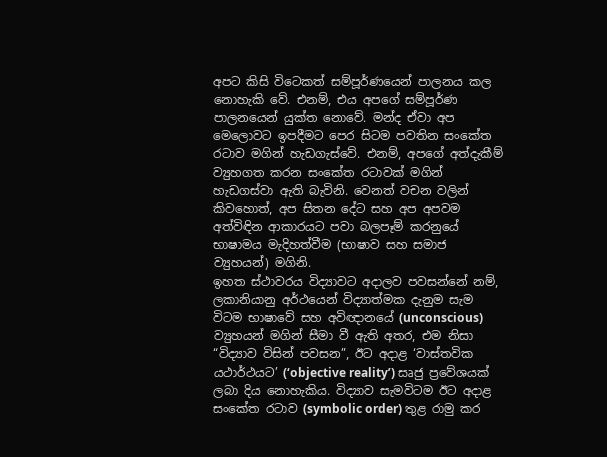අපට කිසි විටෙකත් සම්පූර්ණයෙන් පාලනය කල නොහැකි වේ. එනම්, එය අපගේ සම්පූර්ණ පාලනයෙන් යුක්ත නොවේ. මන්ද ඒවා අප මෙලොවට ඉපදීමට පෙර සිටම පවතින සංකේත රටාව මගින් හැඩගැස්වේ. එනම්, අපගේ අත්දැකීම් ව්‍යුහගත කරන සංකේත රටාවක් මගින් හැඩගස්වා ඇති බැවිනි. වෙනත් වචන වලින් කිවහොත්, අප සිතන දේට සහ අප අපවම අත්විඳින ආකාරයට පවා බලපෑම් කරනුයේ භාෂාමය මැදිහත්වීම (භාෂාව සහ සමාජ ව්‍යුහයන්) මගිනි.
ඉහත ස්ථාවරය විද්‍යාවට අදාලව පවසන්නේ නම්, ලකානියානු අර්ථයෙන් විද්‍යාත්මක දැනුම සැම විටම භාෂාවේ සහ අවිඥානයේ (unconscious) ව්‍යුහයන් මගින් සීමා වී ඇති අතර, එම නිසා “විද්‍යාව විසින් පවසන”, ඊට අදාළ ‘වාස්තවික යථාර්ථයට’ (‘objective reality’) සෘජු ප්‍රවේශයක් ලබා දිය නොහැකිය. විද්‍යාව සැමවිටම ඊට අදාළ සංකේත රටාව (symbolic order) තුළ රාමු කර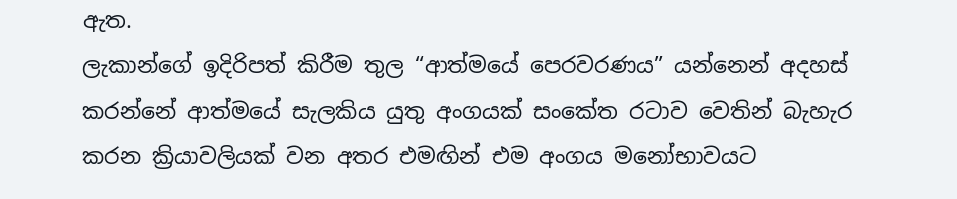ඇත.
ලැකාන්ගේ ඉදිරිපත් කිරීම තුල “ආත්මයේ පෙරවරණය” යන්නෙන් අදහස් කරන්නේ ආත්මයේ සැලකිය යුතු අංගයක් සංකේත රටාව වෙතින් බැහැර කරන ක්‍රියාවලියක් වන අතර එමඟින් එම අංගය මනෝභාවයට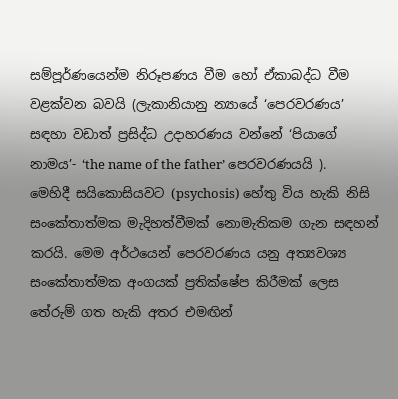සම්පූර්ණයෙන්ම නිරූපණය වීම හෝ ඒකාබද්ධ වීම වළක්වන බවයි (ලැකානියානු න්‍යායේ ‘පෙරවරණය’ සඳහා වඩාත් ප්‍රසිද්ධ උදාහරණය වන්නේ ‘පියාගේ නාමය’- ‘the name of the father’ පෙරවරණයයි ). මෙහිදී සයිකොසියවට (psychosis) හේතු විය හැකි නිසි සංකේතාත්මක මැදිහත්වීමක් නොමැතිකම ගැන සඳහන් කරයි. මෙම අර්ථයෙන් පෙරවරණය යනු අත්‍යවශ්‍ය සංකේතාත්මක අංගයක් ප්‍රතික්ෂේප කිරීමක් ලෙස තේරුම් ගත හැකි අතර එමඟින්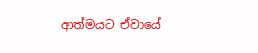ආත්මයට ඒවායේ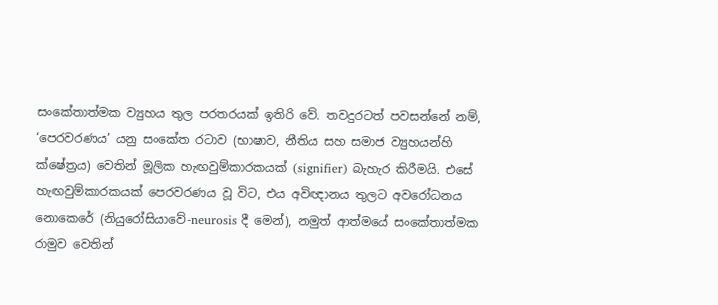සංකේතාත්මක ව්‍යුහය තුල පරතරයක් ඉතිරි වේ. තවදුරටත් පවසන්නේ නම්, ‘පෙරවරණය’ යනු සංකේත රටාව (භාෂාව, නීතිය සහ සමාජ ව්‍යුහයන්හි ක්ෂේත්‍රය) වෙතින් මූලික හැඟවුම්කාරකයක් (signifier) බැහැර කිරීමයි. එසේ හැඟවුම්කාරකයක් පෙරවරණය වූ විට, එය අවිඥානය තුලට අවරෝධනය නොකෙරේ (නියුරෝසියාවේ-neurosis දී මෙන්), නමුත් ආත්මයේ සංකේතාත්මක රාමුව වෙතින්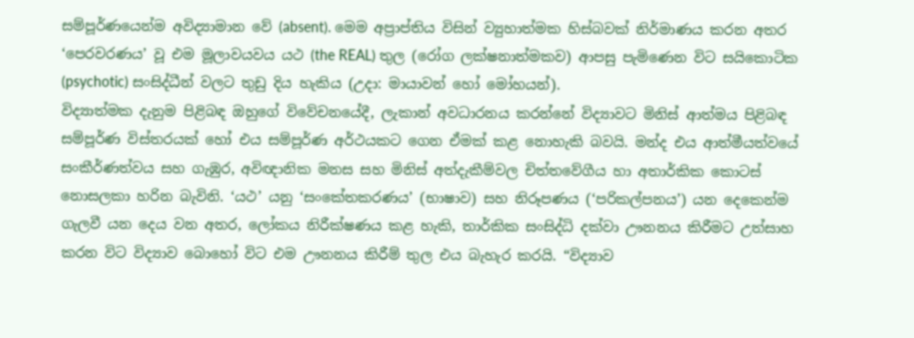සම්පූර්ණයෙන්ම අවිද්‍යාමාන වේ (absent). මෙම අප්‍රාප්තිය විසින් ව්‍යුහාත්මක හිස්බවක් නිර්මාණය කරන අතර ‘පෙරවරණය’ වූ එම මූලාවයවය යථ (the REAL) තුල (රෝග ලක්ෂනාත්මකව) ආපසු පැමිණෙන විට සයිකොටික (psychotic) සංසිද්ධීන් වලට තුඩු දිය හැකිය (උදා: මායාවන් හෝ මෝහයන්).
විද්‍යාත්මක දැනුම පිළිබඳ ඔහුගේ විවේචනයේදී, ලැකාන් අවධාරනය කරන්නේ විද්‍යාවට මිනිස් ආත්මය පිළිබඳ සම්පූර්ණ විස්තරයක් හෝ එය සම්පූර්ණ අර්ථයකට ගෙන ඒමක් කළ නොහැකි බවයි. මන්ද එය ආත්මීයත්වයේ සංකීර්ණත්වය සහ ගැඹුර, අවිඥානික මනස සහ මිනිස් අත්දැකීම්වල චිත්තවේගීය හා අතාර්කික කොටස් නොසලකා හරින බැවිනි. ‘යථ’ යනු ‘සංකේතකරණය’ (භාෂාව) සහ නිරූපණය (‘පරිකල්පනය’) යන දෙකෙන්ම ගැලවී යන දෙය වන අතර, ලෝකය නිරීක්ෂණය කළ හැකි, තාර්කික සංසිද්ධි දක්වා ඌනනය කිරීමට උත්සාහ කරන විට විද්‍යාව බොහෝ විට එම ඌනනය කිරීම් තුල එය බැහැර කරයි. “විද්‍යාව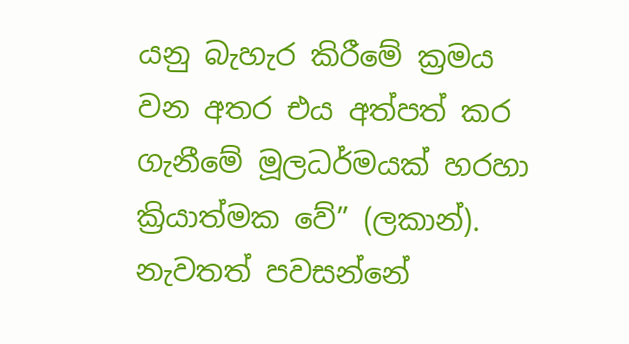යනු බැහැර කිරීමේ ක්‍රමය වන අතර එය අත්පත් කර ගැනීමේ මූලධර්මයක් හරහා ක්‍රියාත්මක වේ” (ලකාන්).
නැවතත් පවසන්නේ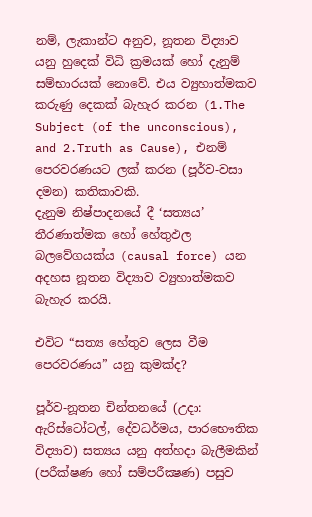නම්, ලැකාන්ට අනුව, නූතන විද්‍යාව යනු හුදෙක් විධි ක්‍රමයක් හෝ දැනුම් සම්භාරයක් නොවේ. එය ව්‍යුහාත්මකව කරුණු දෙකක් බැහැර කරන (1.The Subject (of the unconscious), and 2.Truth as Cause), එනම් පෙරවරණයට ලක් කරන (පූර්ව-වසා දමන) කතිකාවකි.
දැනුම නිෂ්පාදනයේ දී ‘සත්‍යය’ තීරණාත්මක හෝ හේතුඵල බලවේගයක්ය (causal force) යන අදහස නූතන විද්‍යාව ව්‍යුහාත්මකව බැහැර කරයි.

එවිට “සත්‍ය හේතුව ලෙස වීම පෙරවරණය” යනු කුමක්ද?

පූර්ව-නූතන චින්තනයේ (උදා: ඇරිස්ටෝටල්, දේවධර්මය, පාරභෞතික විද්‍යාව) සත්‍යය යනු අත්හදා බැලීමකින් (පරීක්ෂණ හෝ සම්පරීක්‍ෂණ) පසුව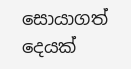සොයාගත් දෙයක්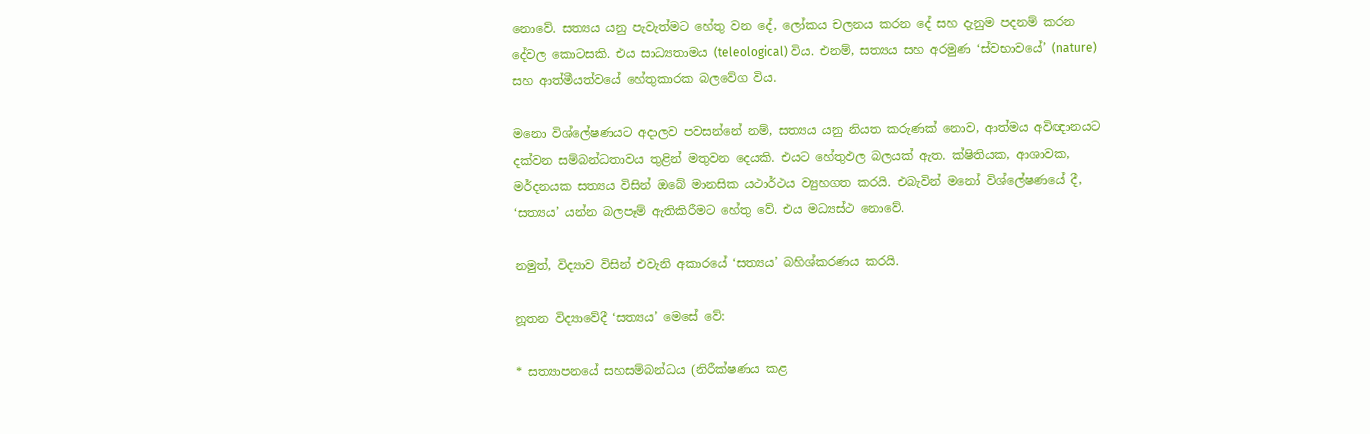නොවේ. සත්‍යය යනු පැවැත්මට හේතු වන දේ, ලෝකය චලනය කරන දේ සහ දැනුම පදනම් කරන දේවල කොටසකි. එය සාධ්‍යතාමය (teleological) විය. එනම්, සත්‍යය සහ අරමුණ ‘ස්වභාවයේ’ (nature) සහ ආත්මීයත්වයේ හේතුකාරක බලවේග විය.

මනො විශ්ලේෂණයට අදාලව පවසන්නේ නම්, සත්‍යය යනු නියත කරුණක් නොව, ආත්මය අවිඥානයට දක්වන සම්බන්ධතාවය තුළින් මතුවන දෙයකි. එයට හේතුඵල බලයක් ඇත. ක්ෂිතියක, ආශාවක, මර්දනයක සත්‍යය විසින් ඔබේ මානසික යථාර්ථය ව්‍යුහගත කරයි. එබැවින් මනෝ විශ්ලේෂණයේ දී, ‘සත්‍යය’ යන්න බලපෑම් ඇතිකිරීමට හේතු වේ. එය මධ්‍යස්ථ නොවේ.

නමුත්, විද්‍යාව විසින් එවැනි අකාරයේ ‘සත්‍යය’ බහිශ්කරණය කරයි.

නූතන විද්‍යාවේදී ‘සත්‍යය’ මෙසේ වේ:

* සත්‍යාපනයේ සහසම්බන්ධය (නිරීක්ෂණය කළ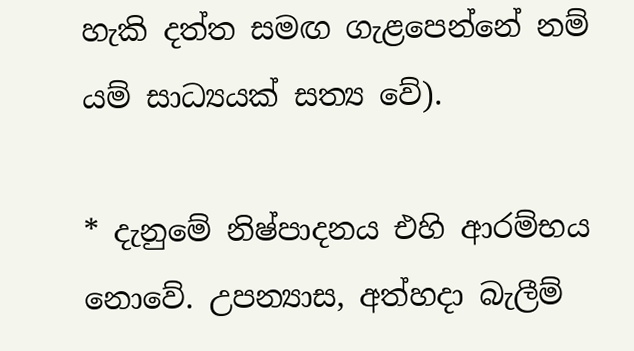හැකි දත්ත සමඟ ගැළපෙන්නේ නම් යම් සාධ්‍යයක් සත්‍ය වේ).

* දැනුමේ නිෂ්පාදනය එහි ආරම්භය නොවේ. උපන්‍යාස, අත්හදා බැලීම්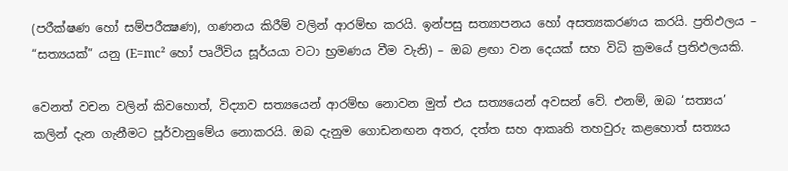(පරීක්ෂණ හෝ සම්පරීක්‍ෂණ), ගණනය කිරීම් වලින් ආරම්භ කරයි. ඉන්පසු සත්‍යාපනය හෝ අසත්‍යකරණය කරයි. ප්‍රතිඵලය – “සත්‍යයක්” යනු (E=mc² හෝ පෘථිවිය සූර්යයා වටා භ්‍රමණය වීම වැනි) – ඔබ ළඟා වන දෙයක් සහ විධි ක්‍රමයේ ප්‍රතිඵලයකි.

වෙනත් වචන වලින් කිවහොත්, විද්‍යාව සත්‍යයෙන් ආරම්භ නොවන මුත් එය සත්‍යයෙන් අවසන් වේ. එනම්, ඔබ ‘සත්‍යය’ කලින් දැන ගැනීමට පූර්වානුමේය නොකරයි. ඔබ දැනුම ගොඩනඟන අතර, දත්ත සහ ආකෘති තහවුරු කළහොත් සත්‍යය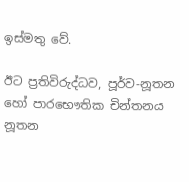ඉස්මතු වේ.

ඊට ප්‍රතිවිරුද්ධව, පූර්ව-නූතන හෝ පාරභෞතික චින්තනය නූතන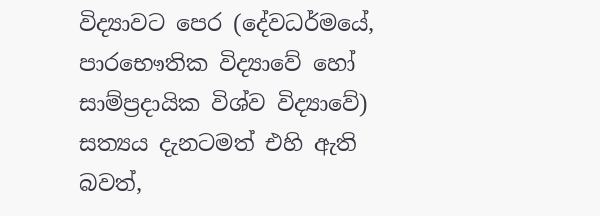විද්‍යාවට පෙර (දේවධර්මයේ, පාරභෞතික විද්‍යාවේ හෝ සාම්ප්‍රදායික විශ්ව විද්‍යාවේ) සත්‍යය දැනටමත් එහි ඇති බවත්,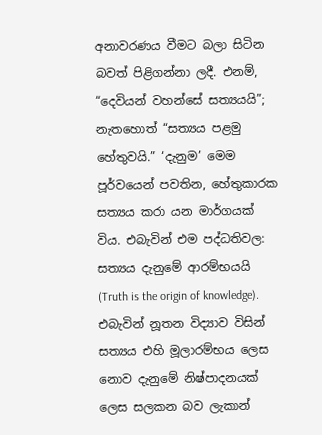අනාවරණය වීමට බලා සිටින බවත් පිළිගන්නා ලදී. එනම්, “දෙවියන් වහන්සේ සත්‍යයයි”; නැතහොත් “සත්‍යය පළමු හේතුවයි.” ‘දැනුම’ මෙම පූර්වයෙන් පවතින, හේතුකාරක සත්‍යය කරා යන මාර්ගයක් විය. එබැවින් එම පද්ධතිවල: සත්‍යය දැනුමේ ආරම්භයයි (Truth is the origin of knowledge).  එබැවින් නූතන විද්‍යාව විසින් සත්‍යය එහි මූලාරම්භය ලෙස නොව දැනුමේ නිෂ්පාදනයක් ලෙස සලකන බව ලැකාන්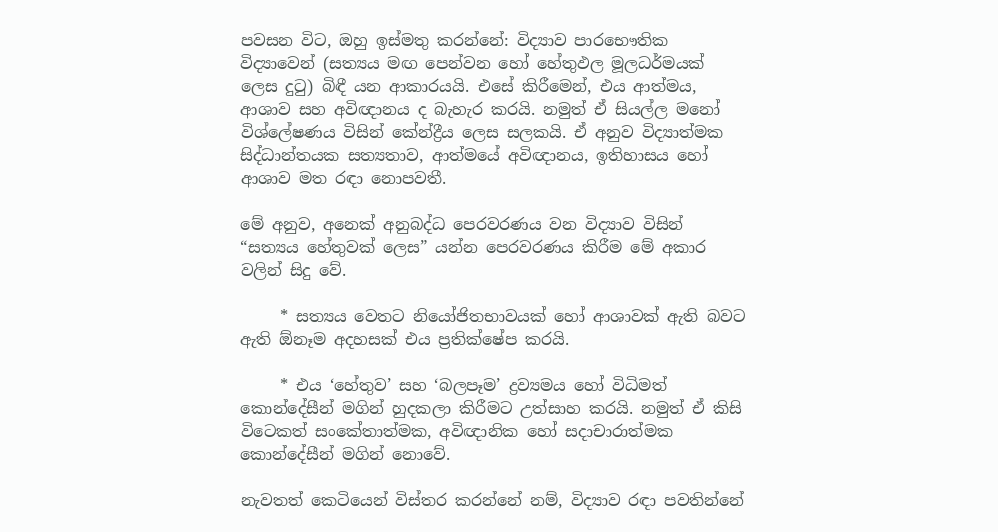පවසන විට, ඔහු ඉස්මතු කරන්නේ: විද්‍යාව පාරභෞතික විද්‍යාවෙන් (සත්‍යය මඟ පෙන්වන හෝ හේතුඵල මූලධර්මයක් ලෙස දුටු) බිඳී යන ආකාරයයි. එසේ කිරීමෙන්, එය ආත්මය, ආශාව සහ අවිඥානය ද බැහැර කරයි. නමුත් ඒ සියල්ල මනෝ විශ්ලේෂණය විසින් කේන්ද්‍රීය ලෙස සලකයි. ඒ අනුව විද්‍යාත්මක සිද්ධාන්තයක සත්‍යතාව, ආත්මයේ අවිඥානය, ඉතිහාසය හෝ ආශාව මත රඳා නොපවතී.

මේ අනුව, අනෙක් අනුබද්ධ පෙරවරණය වන විද්‍යාව විසින් “සත්‍යය හේතුවක් ලෙස” යන්න පෙරවරණය කිරීම මේ අකාර වලින් සිදු වේ.

     * සත්‍යය වෙතට නියෝජිතභාවයක් හෝ ආශාවක් ඇති බවට ඇති ඕනෑම අදහසක් එය ප්‍රතික්ෂේප කරයි.

     * එය ‘හේතුව’ සහ ‘බලපෑම’ ද්‍රව්‍යමය හෝ විධිමත් කොන්දේසීන් මගින් හුදකලා කිරීමට උත්සාහ කරයි. නමුත් ඒ කිසි විටෙකත් සංකේතාත්මක, අවිඥානික හෝ සදාචාරාත්මක කොන්දේසීන් මගින් නොවේ.

නැවතත් කෙටියෙන් විස්තර කරන්නේ නම්, විද්‍යාව රඳා පවතින්නේ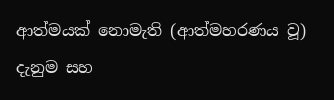ආත්මයක් නොමැති (ආත්මහරණය වූ) දැනුම සහ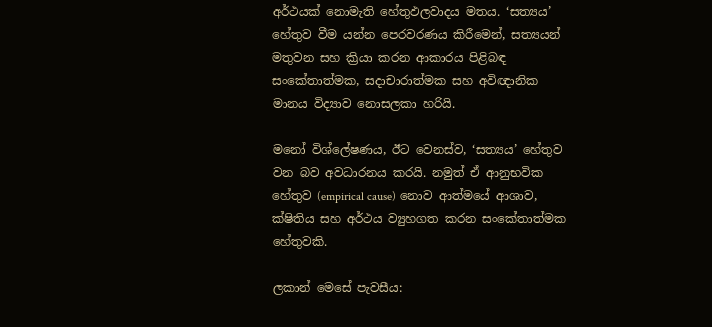අර්ථයක් නොමැති හේතුඵලවාදය මතය. ‘සත්‍යය’ හේතුව වීම යන්න පෙරවරණය කිරීමෙන්, සත්‍යයන් මතුවන සහ ක්‍රියා කරන ආකාරය පිළිබඳ සංකේතාත්මක, සදාචාරාත්මක සහ අවිඥානික මානය විද්‍යාව නොසලකා හරියි.

මනෝ විශ්ලේෂණය, ඊට වෙනස්ව, ‘සත්‍යය’ හේතුව වන බව අවධාරනය කරයි. නමුත් ඒ ආනුභවික හේතුව (empirical cause) නොව ආත්මයේ ආශාව, ක්ෂිතිය සහ අර්ථය ව්‍යුහගත කරන සංකේතාත්මක හේතුවකි.

ලකාන් මෙසේ පැවසීය: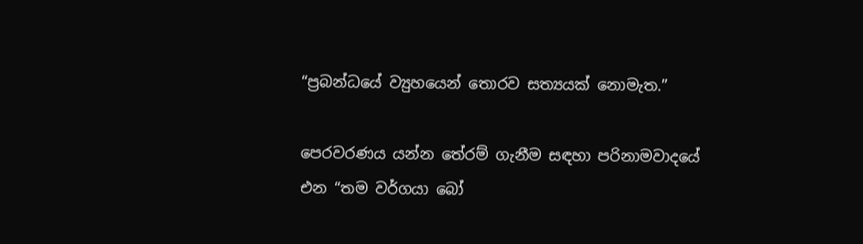“ප්‍රබන්ධයේ ව්‍යුහයෙන් තොරව සත්‍යයක් නොමැත.”

පෙරවරණය යන්න තේරම් ගැනීම සඳහා පරිනාමවාදයේ එන “තම වර්ගයා බෝ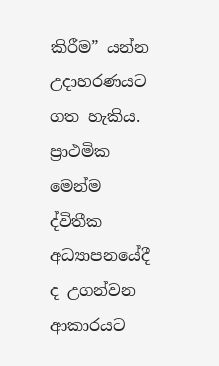කිරීම” යන්න උදාහරණයට ගත හැකිය. ප්‍රාථමික මෙන්ම ද්විතීක අධ්‍යාපනයේදී ද උගන්වන ආකාරයට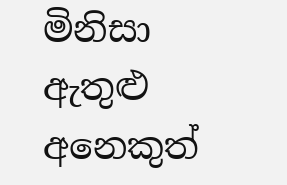මිනිසා ඇතුළු අනෙකුත්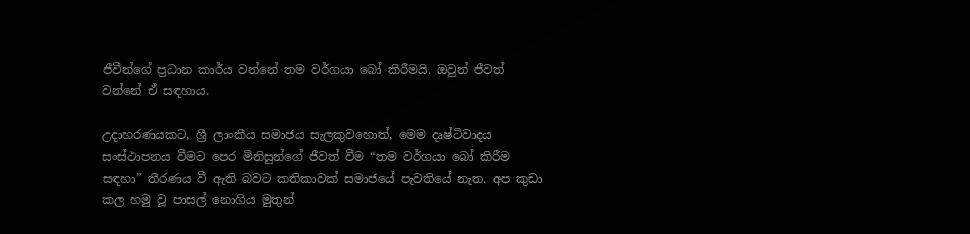ජීවීන්ගේ ප්‍රධාන කාර්ය වන්නේ තම වර්ගයා බෝ කිරීමයි. ඔවුන් ජීවත් වන්නේ ඒ සඳහාය.

උදාහරණයකට, ශ්‍රී ලාංකීය සමාජය සැලකුවහොත්, මෙම දෘෂ්ටිවාදය සංස්ථාපනය වීමට පෙර මිනිසුන්ගේ ජීවත් වීම “තම වර්ගයා බෝ කිරීම සඳහා” තීරණය වී ඇති බවට කතිකාවක් සමාජයේ පැවතියේ නැත. අප කුඩා කල හමු වූ පාසල් නොගිය මුතුන්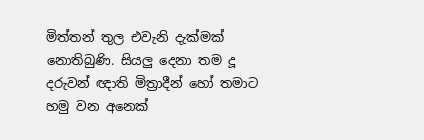මිත්තන් තුල එවැනි දැක්මක් නොතිබුණි. සියලු දෙනා තම දූ දරුවන් ඥාති මිත්‍රාදීන් හෝ තමාට හමු වන අනෙක්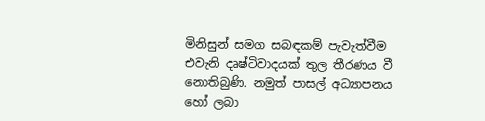මිනිසුන් සමග සබඳකම් පැවැත්වීම එවැනි දෘෂ්ටිවාදයක් තුල තීරණය වී නොතිබුණි. නමුත් පාසල් අධ්‍යාපනය හෝ ලබා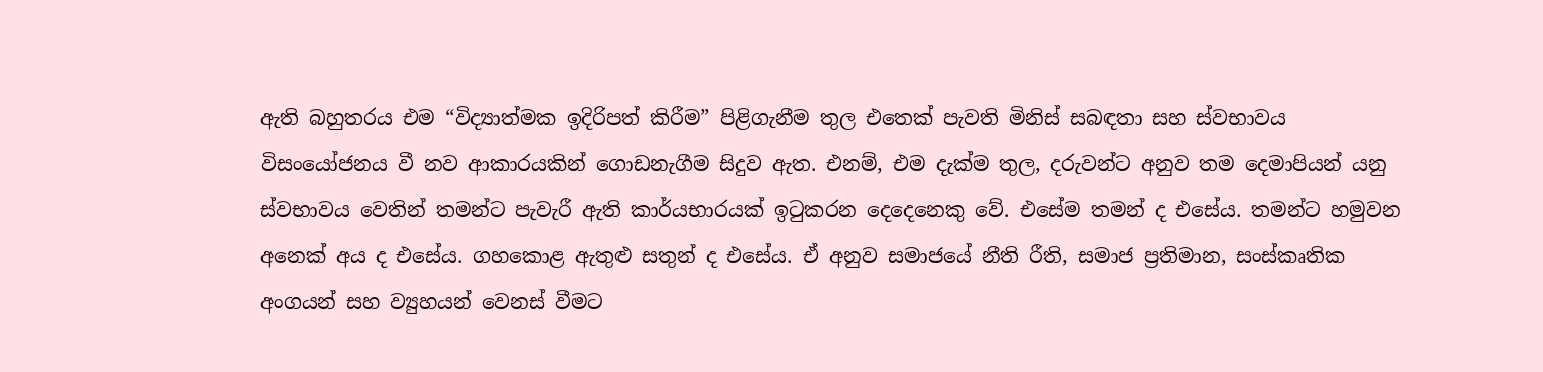ඇති බහුතරය එම “විද්‍යාත්මක ඉදිරිපත් කිරීම” පිළිගැනීම තුල එතෙක් පැවති මිනිස් සබඳතා සහ ස්වභාවය විසංයෝජනය වී නව ආකාරයකින් ගොඩනැගීම සිදුව ඇත. එනම්, එම දැක්ම තුල, දරුවන්ට අනුව තම දෙමාපියන් යනු ස්වභාවය වෙතින් තමන්ට පැවැරී ඇති කාර්යභාරයක් ඉටුකරන දෙදෙනෙකු වේ. එසේම තමන් ද එසේය. තමන්ට හමුවන අනෙක් අය ද එසේය. ගහකොළ ඇතුළු සතුන් ද එසේය. ඒ අනුව සමාජයේ නීති රීති, සමාජ ප්‍රතිමාන, සංස්කෘතික අංගයන් සහ ව්‍යුහයන් වෙනස් වීමට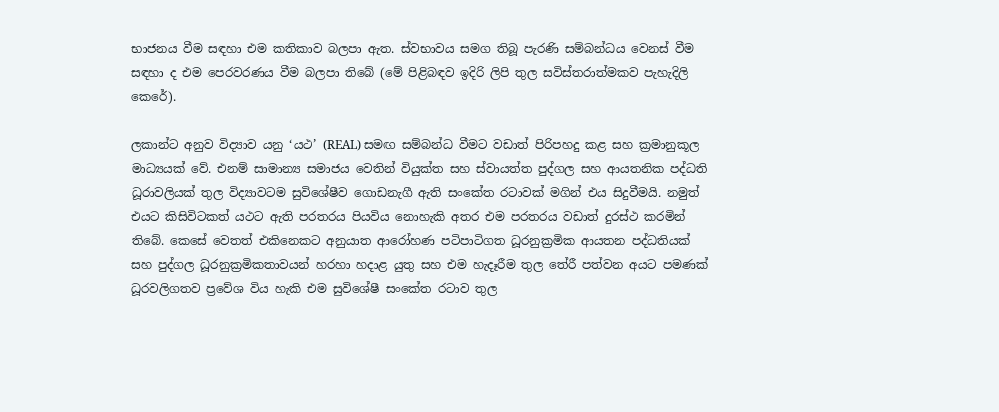භාජනය වීම සඳහා එම කතිකාව බලපා ඇත. ස්වභාවය සමග තිබූ පැරණි සම්බන්ධය වෙනස් වීම සඳහා ද එම පෙරවරණය වීම බලපා තිබේ (මේ පිළිබඳව ඉදිරි ලිපි තුල සවිස්තරාත්මකව පැහැදිලි කෙරේ).

ලකාන්ට අනුව විද්‍යාව යනු ‘යථ’ (REAL) සමඟ සම්බන්ධ වීමට වඩාත් පිරිපහදු කළ සහ ක්‍රමානුකූල මාධ්‍යයක් වේ. එනම් සාමාන්‍ය සමාජය වෙතින් වියුක්ත සහ ස්වායත්ත පුද්ගල සහ ආයතනික පද්ධති ධූරාවලියක් තුල විද්‍යාවටම සුවිශේෂීව ගොඩනැගී ඇති සංකේත රටාවක් මගින් එය සිදුවීමයි. නමුත් එයට කිසිවිටකත් යථට ඇති පරතරය පියවිය නොහැකි අතර එම පරතරය වඩාත් දුරස්ථ කරමින් තිබේ. කෙසේ වෙතත් එකිනෙකට අනුයාත ආරෝහණ පටිපාටිගත ධූරනුක්‍රමික ආයතන පද්ධතියක් සහ පුද්ගල ධූරනුක්‍රමිකතාවයන් හරහා හදාළ යුතු සහ එම හැදෑරීම තුල තේරී පත්වන අයට පමණක් ධූරවලිගතව ප්‍රවේශ විය හැකි එම සුවිශේෂී සංකේත රටාව තුල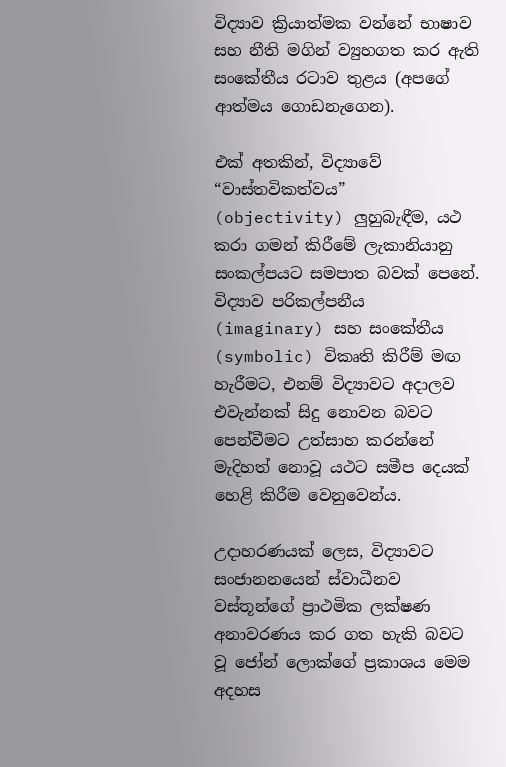විද්‍යාව ක්‍රියාත්මක වන්නේ භාෂාව සහ නීති මගින් ව්‍යුහගත කර ඇති සංකේතීය රටාව තුළය (අපගේ ආත්මය ගොඩනැගෙන).

එක් අතකින්, විද්‍යාවේ “වාස්තවිකත්වය” (objectivity) ලුහුබැඳීම, යථ කරා ගමන් කිරීමේ ලැකානියානු සංකල්පයට සමපාත බවක් පෙනේ. විද්‍යාව පරිකල්පනීය (imaginary) සහ සංකේතීය (symbolic) විකෘති කිරීම් මඟ හැරීමට, එනම් විද්‍යාවට අදාලව එවැන්නක් සිදු නොවන බවට පෙන්වීමට උත්සාහ කරන්නේ මැදිහත් නොවූ යථට සමීප දෙයක් හෙළි කිරීම වෙනුවෙන්ය.

උදාහරණයක් ලෙස, විද්‍යාවට සංජානනයෙන් ස්වාධීනව වස්තූන්ගේ ප්‍රාථමික ලක්ෂණ අනාවරණය කර ගත හැකි බවට වූ ජෝන් ලොක්ගේ ප්‍රකාශය මෙම අදහස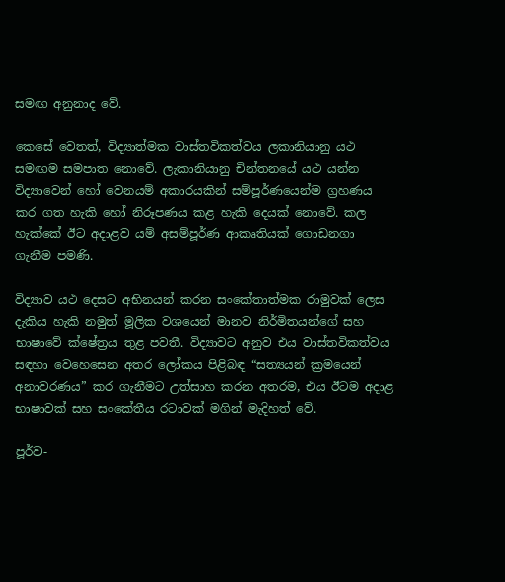සමඟ අනුනාද වේ.

කෙසේ වෙතත්, විද්‍යාත්මක වාස්තවිකත්වය ලකානියානු යථ සමඟම සමපාත නොවේ. ලැකානියානු චින්තනයේ යථ යන්න විද්‍යාවෙන් හෝ වෙනයම් අකාරයකින් සම්පූර්ණයෙන්ම ග්‍රහණය කර ගත හැකි හෝ නිරූපණය කළ හැකි දෙයක් නොවේ. කල හැක්කේ ඊට අදාළව යම් අසම්පූර්ණ ආකෘතියක් ගොඩනගා ගැනීම පමණි.

විද්‍යාව යථ දෙසට අභිනයන් කරන සංකේතාත්මක රාමුවක් ලෙස දැකිය හැකි නමුත් මූලික වශයෙන් මානව නිර්මිතයන්ගේ සහ භාෂාවේ ක්ෂේත්‍රය තුළ පවතී. විද්‍යාවට අනුව එය වාස්තවිකත්වය සඳහා වෙහෙසෙන අතර ලෝකය පිළිබඳ “සත්‍යයන් ක්‍රමයෙන් අනාවරණය” කර ගැනීමට උත්සාහ කරන අතරම, එය ඊටම අදාළ භාෂාවක් සහ සංකේතීය රටාවක් මගින් මැදිහත් වේ.

පූර්ව-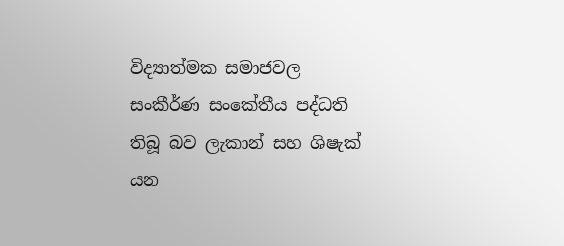විද්‍යාත්මක සමාජවල සංකීර්ණ සංකේතීය පද්ධති තිබූ බව ලැකාන් සහ ශිෂැක් යන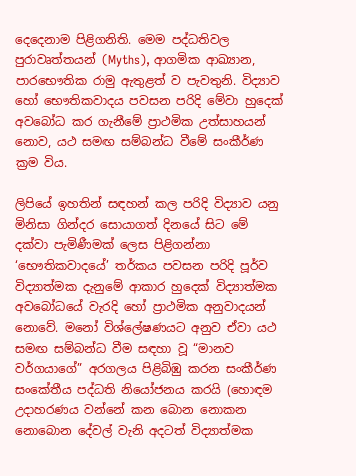දෙදෙනාම පිළිගනිති. මෙම පද්ධතිවල පුරාවෘත්තයන් (Myths), ආගමික ආඛ්‍යාන, පාරභෞතික රාමු ඇතුළත් ව පැවතුනි. විද්‍යාව හෝ භෞතිකවාදය පවසන පරිදි මේවා හුදෙක් අවබෝධ කර ගැනීමේ ප්‍රාථමික උත්සාහයන් නොව, යථ සමඟ සම්බන්ධ වීමේ සංකීර්ණ ක්‍රම විය.

ලිපියේ ඉහතින් සඳහන් කල පරිදි විද්‍යාව යනු මිනිසා ගින්දර සොයාගත් දිනයේ සිට මේ දක්වා පැමිණීමක් ලෙස පිළිගන්නා ‘භෞතිකවාදයේ’ තර්කය පවසන පරිදි පූර්ව විද්‍යාත්මක දැනුමේ ආකාර හුදෙක් විද්‍යාත්මක අවබෝධයේ වැරදි හෝ ප්‍රාථමික අනුවාදයන් නොවේ. මනෝ විශ්ලේෂණයට අනුව ඒවා යථ සමඟ සම්බන්ධ වීම සඳහා වූ “මානව වර්ගයාගේ” අරගලය පිළිබිඹු කරන සංකීර්ණ සංකේතීය පද්ධති නියෝජනය කරයි (හොඳම උදාහරණය වන්නේ කන බොන නොකන නොබොන දේවල් වැනි අදටත් විද්‍යාත්මක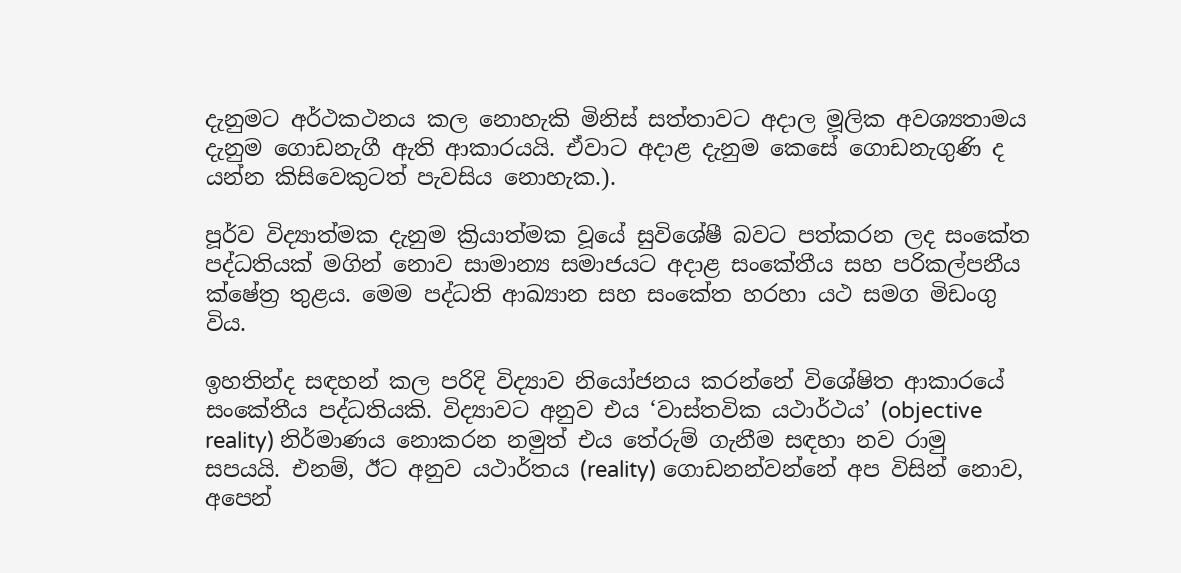දැනුමට අර්ථකථනය කල නොහැකි මිනිස් සත්තාවට අදාල මූලික අවශ්‍යතාමය දැනුම ගොඩනැගී ඇති ආකාරයයි. ඒවාට අදාළ දැනුම කෙසේ ගොඩනැගුණි ද යන්න කිසිවෙකුටත් පැවසිය නොහැක.).

පූර්ව විද්‍යාත්මක දැනුම ක්‍රියාත්මක වූයේ සුවිශේෂී බවට පත්කරන ලද සංකේත පද්ධතියක් මගින් නොව සාමාන්‍ය සමාජයට අදාළ සංකේතීය සහ පරිකල්පනීය ක්ෂේත්‍ර තුළය. මෙම පද්ධති ආඛ්‍යාන සහ සංකේත හරහා යථ සමග මිඩංගු විය.

ඉහතින්ද සඳහන් කල පරිදි විද්‍යාව නියෝජනය කරන්නේ විශේෂිත ආකාරයේ සංකේතීය පද්ධතියකි. විද්‍යාවට අනුව එය ‘වාස්තවික යථාර්ථය’ (objective reality) නිර්මාණය නොකරන නමුත් එය තේරුම් ගැනීම සඳහා නව රාමු සපයයි. එනම්, ඊට අනුව යථාර්තය (reality) ගොඩනන්වන්නේ අප විසින් නොව, අපෙන්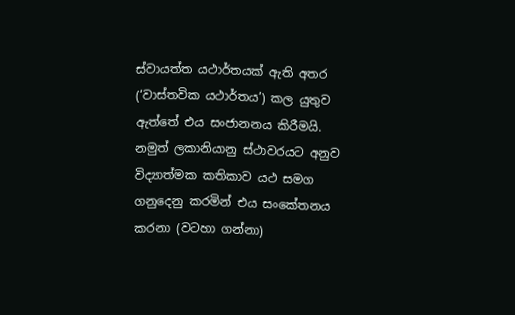ස්වායත්ත යථාර්තයක් ඇති අතර (‘වාස්තවික යථාර්තය’) කල යුතුව ඇත්තේ එය සංජානනය කිරීමයි. නමුත් ලකානියානු ස්ථාවරයට අනුව විද්‍යාත්මක කතිකාව යථ සමග ගනුදෙනු කරමින් එය සංකේතනය කරනා (වටහා ගන්නා)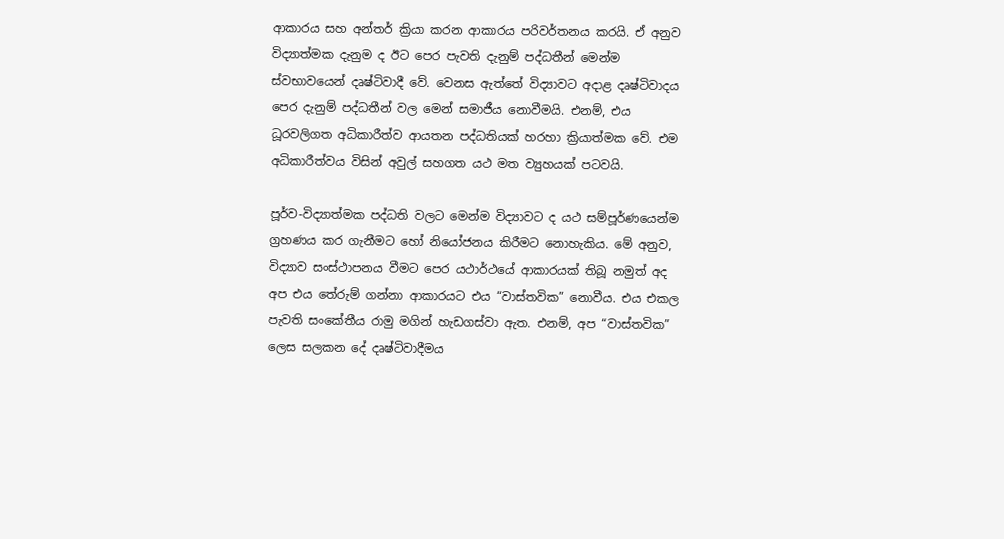ආකාරය සහ අන්තර් ක්‍රියා කරන ආකාරය පරිවර්තනය කරයි. ඒ අනුව විද්‍යාත්මක දැනුම ද ඊට පෙර පැවති දැනුම් පද්ධතීන් මෙන්ම ස්වභාවයෙන් දෘෂ්ටිවාදී වේ. වෙනස ඇත්තේ විද්‍යාවට අදාළ දෘෂ්ටිවාදය පෙර දැනුම් පද්ධතීන් වල මෙන් සමාජීය නොවීමයි. එනම්, එය ධූරවලිගත අධිකාරීත්ව ආයතන පද්ධතියක් හරහා ක්‍රියාත්මක වේ. එම අධිකාරීත්වය විසින් අවුල් සහගත යථ මත ව්‍යුහයක් පටවයි.

පූර්ව-විද්‍යාත්මක පද්ධති වලට මෙන්ම විද්‍යාවට ද යථ සම්පූර්ණයෙන්ම ග්‍රහණය කර ගැනීමට හෝ නියෝජනය කිරීමට නොහැකිය. මේ අනුව, විද්‍යාව සංස්ථාපනය වීමට පෙර යථාර්ථයේ ආකාරයක් තිබූ නමුත් අද අප එය තේරුම් ගන්නා ආකාරයට එය “වාස්තවික” නොවීය. එය එකල පැවති සංකේතීය රාමු මගින් හැඩගස්වා ඇත. එනම්, අප “වාස්තවික” ලෙස සලකන දේ දෘෂ්ටිවාදීමය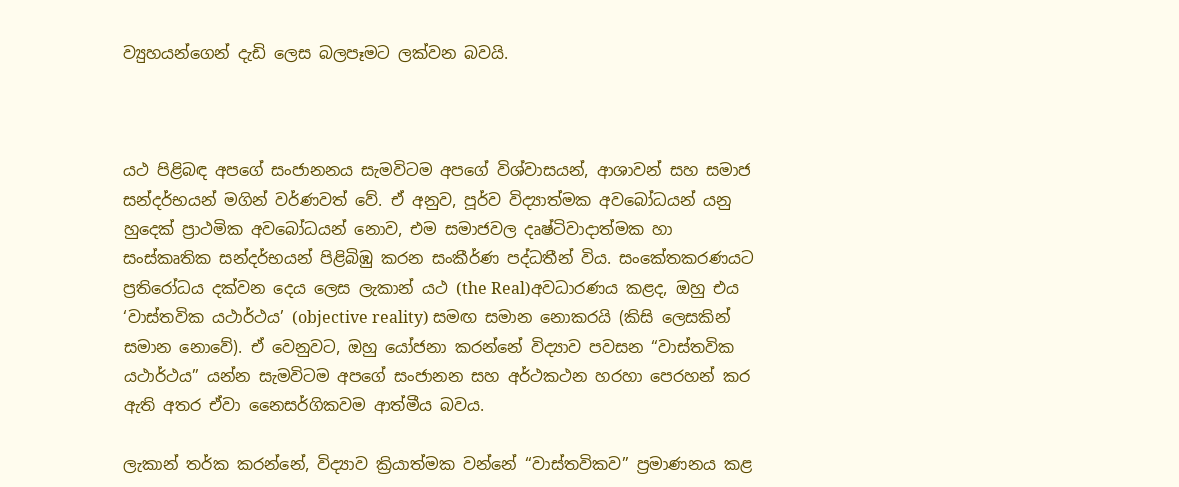ව්‍යුහයන්ගෙන් දැඩි ලෙස බලපෑමට ලක්වන බවයි.



යථ පිළිබඳ අපගේ සංජානනය සැමවිටම අපගේ විශ්වාසයන්, ආශාවන් සහ සමාජ සන්දර්භයන් මගින් වර්ණවත් වේ. ඒ අනුව, පූර්ව විද්‍යාත්මක අවබෝධයන් යනු හුදෙක් ප්‍රාථමික අවබෝධයන් නොව, එම සමාජවල දෘෂ්ටිවාදාත්මක හා සංස්කෘතික සන්දර්භයන් පිළිබිඹු කරන සංකීර්ණ පද්ධතීන් විය. සංකේතකරණයට ප්‍රතිරෝධය දක්වන දෙය ලෙස ලැකාන් යථ (the Real)අවධාරණය කළද, ඔහු එය ‘වාස්තවික යථාර්ථය’ (objective reality) සමඟ සමාන නොකරයි (කිසි ලෙසකින් සමාන නොවේ). ඒ වෙනුවට, ඔහු යෝජනා කරන්නේ විද්‍යාව පවසන “වාස්තවික යථාර්ථය” යන්න සැමවිටම අපගේ සංජානන සහ අර්ථකථන හරහා පෙරහන් කර ඇති අතර ඒවා නෛසර්ගිකවම ආත්මීය බවය.

ලැකාන් තර්ක කරන්නේ, විද්‍යාව ක්‍රියාත්මක වන්නේ “වාස්තවිකව” ප්‍රමාණනය කළ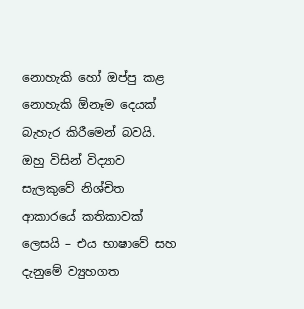නොහැකි හෝ ඔප්පු කළ නොහැකි ඕනෑම දෙයක් බැහැර කිරීමෙන් බවයි. ඔහු විසින් විද්‍යාව සැලකුවේ නිශ්චිත ආකාරයේ කතිකාවක් ලෙසයි – එය භාෂාවේ සහ දැනුමේ ව්‍යුහගත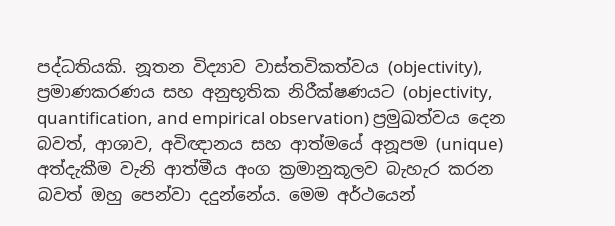පද්ධතියකි. නූතන විද්‍යාව වාස්තවිකත්වය (objectivity), ප්‍රමාණකරණය සහ අනුභූතික නිරීක්ෂණයට (objectivity, quantification, and empirical observation) ප්‍රමුඛත්වය දෙන බවත්, ආශාව, අවිඥානය සහ ආත්මයේ අනූපම (unique) අත්දැකීම වැනි ආත්මීය අංග ක්‍රමානුකූලව බැහැර කරන බවත් ඔහු පෙන්වා දදුන්නේය. මෙම අර්ථයෙන්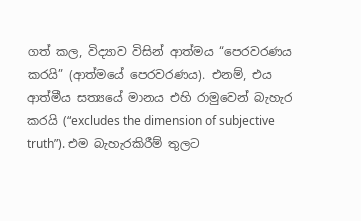ගත් කල, විද්‍යාව විසින් ආත්මය “පෙරවරණය කරයි” (ආත්මයේ පෙරවරණය). එනම්, එය ආත්මීය සත්‍යයේ මානය එහි රාමුවෙන් බැහැර කරයි (“excludes the dimension of subjective truth”). එම බැහැරකිරීම් තුලට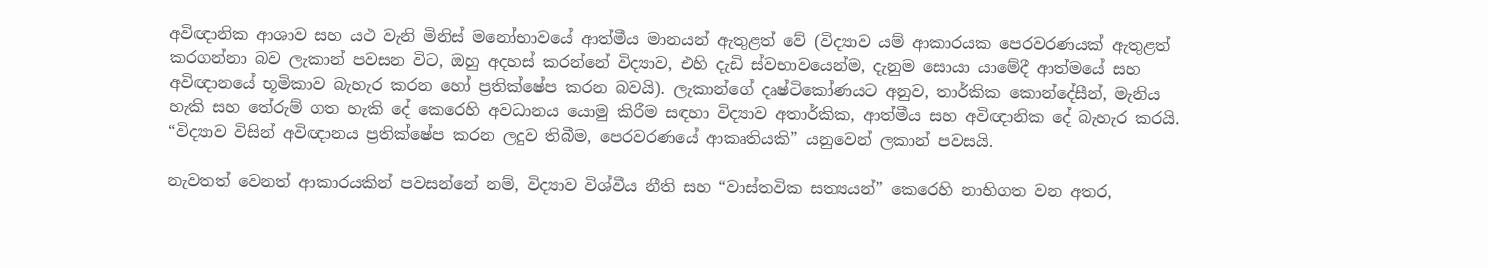අවිඥානික ආශාව සහ යථ වැනි මිනිස් මනෝභාවයේ ආත්මීය මානයන් ඇතුළත් වේ (විද්‍යාව යම් ආකාරයක පෙරවරණයක් ඇතුළත් කරගන්නා බව ලැකාන් පවසන විට, ඔහු අදහස් කරන්නේ විද්‍යාව, එහි දැඩි ස්වභාවයෙන්ම, දැනුම සොයා යාමේදී ආත්මයේ සහ අවිඥානයේ භූමිකාව බැහැර කරන හෝ ප්‍රතික්ෂේප කරන බවයි). ලැකාන්ගේ දෘෂ්ටිකෝණයට අනුව, තාර්කික කොන්දේසීන්, මැනිය හැකි සහ තේරුම් ගත හැකි දේ කෙරෙහි අවධානය යොමු කිරීම සඳහා විද්‍යාව අතාර්කික, ආත්මීය සහ අවිඥානික දේ බැහැර කරයි. “විද්‍යාව විසින් අවිඥානය ප්‍රතික්ෂේප කරන ලදුව තිබීම, පෙරවරණයේ ආකෘතියකි” යනුවෙන් ලකාන් පවසයි.

නැවතත් වෙනත් ආකාරයකින් පවසන්නේ නම්, විද්‍යාව විශ්වීය නීති සහ “වාස්තවික සත්‍යයන්” කෙරෙහි නාභිගත වන අතර,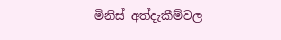මිනිස් අත්දැකීම්වල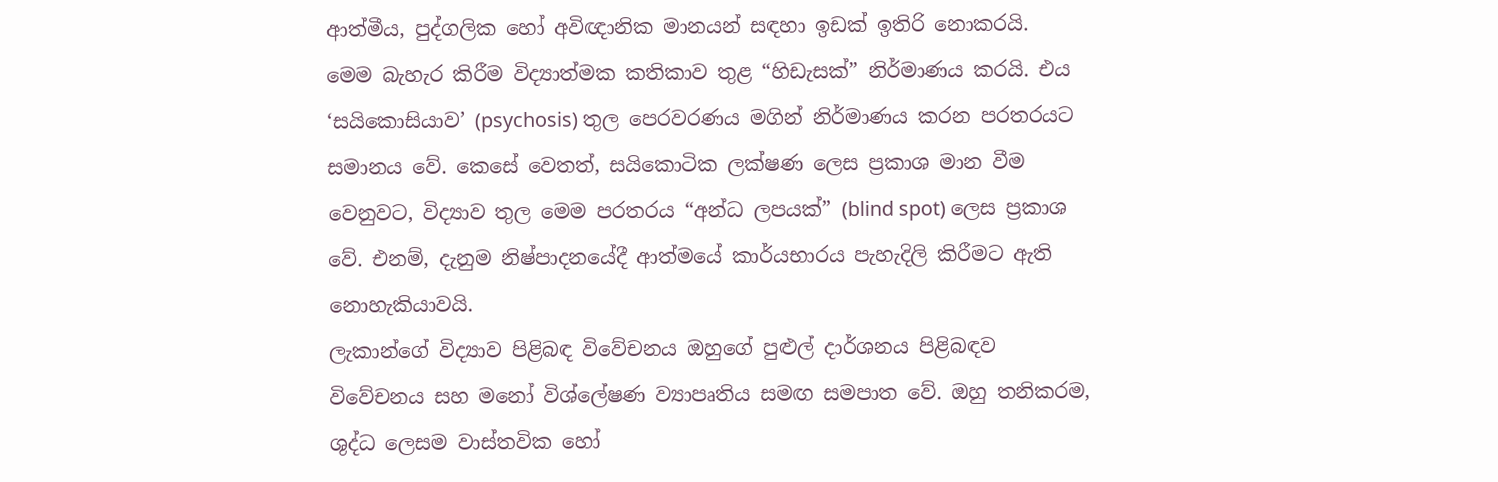ආත්මීය, පුද්ගලික හෝ අවිඥානික මානයන් සඳහා ඉඩක් ඉතිරි නොකරයි.
මෙම බැහැර කිරීම විද්‍යාත්මක කතිකාව තුළ “හිඩැසක්” නිර්මාණය කරයි. එය ‘සයිකොසියාව’ (psychosis) තුල පෙරවරණය මගින් නිර්මාණය කරන පරතරයට සමානය වේ. කෙසේ වෙතත්, සයිකොටික ලක්ෂණ ලෙස ප්‍රකාශ මාන වීම වෙනුවට, විද්‍යාව තුල මෙම පරතරය “අන්ධ ලපයක්” (blind spot) ලෙස ප්‍රකාශ වේ. එනම්, දැනුම නිෂ්පාදනයේදී ආත්මයේ කාර්යභාරය පැහැදිලි කිරීමට ඇති නොහැකියාවයි.
ලැකාන්ගේ විද්‍යාව පිළිබඳ විවේචනය ඔහුගේ පුළුල් දාර්ශනය පිළිබඳව විවේචනය සහ මනෝ විශ්ලේෂණ ව්‍යාපෘතිය සමඟ සමපාත වේ. ඔහු තනිකරම, ශුද්ධ ලෙසම වාස්තවික හෝ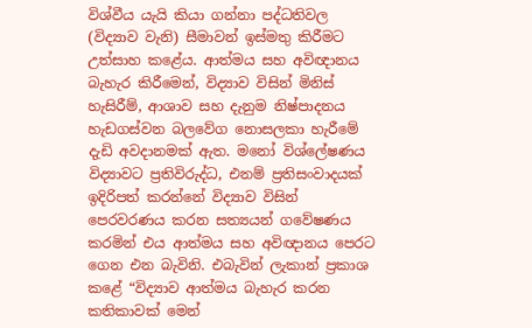විශ්වීය යැයි කියා ගන්නා පද්ධතිවල (විද්‍යාව වැනි) සීමාවන් ඉස්මතු කිරීමට උත්සාහ කළේය. ආත්මය සහ අවිඥානය බැහැර කිරීමෙන්, විද්‍යාව විසින් මිනිස් හැසිරීම්, ආශාව සහ දැනුම නිෂ්පාදනය හැඩගස්වන බලවේග නොසලකා හැරීමේ දැඩි අවදානමක් ඇත. මනෝ විශ්ලේෂණය විද්‍යාවට ප්‍රතිවිරුද්ධ, එනම් ප්‍රතිසංවාදයක් ඉදිරිපත් කරන්නේ විද්‍යාව විසින් පෙරවරණය කරන සත්‍යයන් ගවේෂණය කරමින් එය ආත්මය සහ අවිඥානය පෙරට ගෙන එන බැවිනි. එබැවින් ලැකාන් ප්‍රකාශ කළේ “විද්‍යාව ආත්මය බැහැර කරන කතිකාවක් මෙන්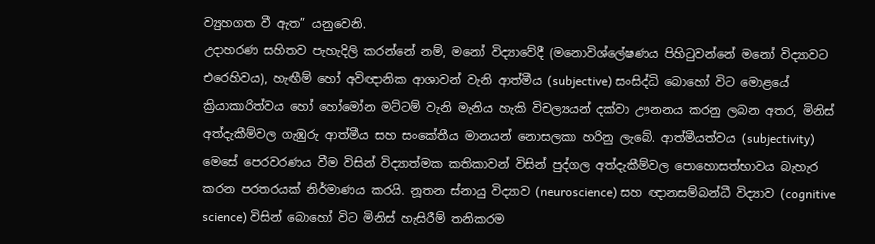ව්‍යුහගත වී ඇත” යනුවෙනි.
උදාහරණ සහිතව පැහැදිලි කරන්නේ නම්, මනෝ විද්‍යාවේදී (මනොවිශ්ලේෂණය පිහිටුවන්නේ මනෝ විද්‍යාවට එරෙහිවය), හැඟීම් හෝ අවිඥානික ආශාවන් වැනි ආත්මීය (subjective) සංසිද්ධි බොහෝ විට මොළයේ ක්‍රියාකාරිත්වය හෝ හෝමෝන මට්ටම් වැනි මැනිය හැකි විචල්‍යයන් දක්වා ඌනනය කරනු ලබන අතර, මිනිස් අත්දැකීම්වල ගැඹුරු ආත්මීය සහ සංකේතීය මානයන් නොසලකා හරිනු ලැබේ. ආත්මීයත්වය (subjectivity) මෙසේ පෙරවරණය වීම විසින් විද්‍යාත්මක කතිකාවන් විසින් පුද්ගල අත්දැකීම්වල පොහොසත්භාවය බැහැර කරන පරතරයක් නිර්මාණය කරයි. නූතන ස්නායු විද්‍යාව (neuroscience) සහ ඥානසම්බන්ධී විද්‍යාව (cognitive science) විසින් බොහෝ විට මිනිස් හැසිරීම් තනිකරම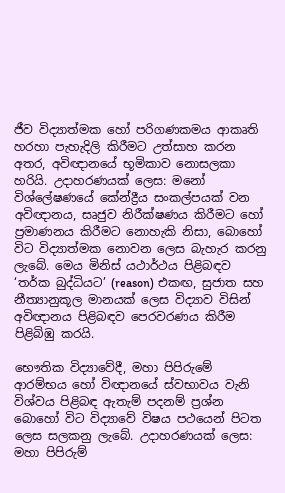ජීව විද්‍යාත්මක හෝ පරිගණකමය ආකෘති හරහා පැහැදිලි කිරීමට උත්සාහ කරන අතර, අවිඥානයේ භූමිකාව නොසලකා හරියි. උදාහරණයක් ලෙස: මනෝ විශ්ලේෂණයේ කේන්ද්‍රීය සංකල්පයක් වන අවිඥානය, සෘජුව නිරීක්ෂණය කිරීමට හෝ ප්‍රමාණනය කිරීමට නොහැකි නිසා, බොහෝ විට විද්‍යාත්මක නොවන ලෙස බැහැර කරනු ලැබේ. මෙය මිනිස් යථාර්ථය පිළිබඳව ‘තර්ක බුද්ධියට’ (reason) එකඟ, සුජාත සහ නීත්‍යානුකූල මානයක් ලෙස විද්‍යාව විසින් අවිඥානය පිළිබඳව පෙරවරණය කිරීම පිළිබිඹු කරයි.

භෞතික විද්‍යාවේදී, මහා පිපිරුමේ ආරම්භය හෝ විඥානයේ ස්වභාවය වැනි විශ්වය පිළිබඳ ඇතැම් පදනම් ප්‍රශ්න බොහෝ විට විද්‍යාවේ විෂය පථයෙන් පිටත ලෙස සලකනු ලැබේ. උදාහරණයක් ලෙස: මහා පිපිරුම්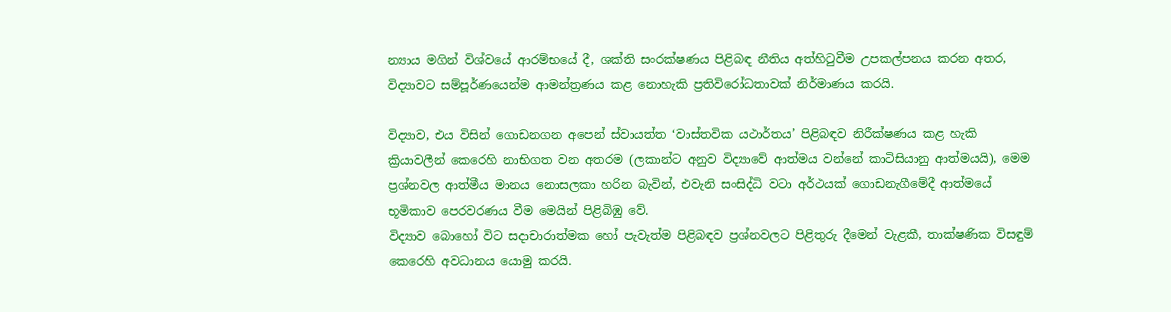න්‍යාය මගින් විශ්වයේ ආරම්භයේ දී, ශක්ති සංරක්ෂණය පිළිබඳ නීතිය අත්හිටුවීම උපකල්පනය කරන අතර, විද්‍යාවට සම්පූර්ණයෙන්ම ආමන්ත්‍රණය කළ නොහැකි ප්‍රතිවිරෝධතාවක් නිර්මාණය කරයි.

විද්‍යාව, එය විසින් ගොඩනගන අපෙන් ස්වායත්ත ‘වාස්තවික යථාර්තය’ පිළිබඳව නිරීක්ෂණය කළ හැකි ක්‍රියාවලීන් කෙරෙහි නාභිගත වන අතරම (ලකාන්ට අනුව විද්‍යාවේ ආත්මය වන්නේ කාටිසියානු ආත්මයයි), මෙම ප්‍රශ්නවල ආත්මීය මානය නොසලකා හරින බැවින්, එවැනි සංසිද්ධි වටා අර්ථයක් ගොඩනැගීමේදී ආත්මයේ භූමිකාව පෙරවරණය වීම මෙයින් පිළිබිඹු වේ.
විද්‍යාව බොහෝ විට සදාචාරාත්මක හෝ පැවැත්ම පිළිබඳව ප්‍රශ්නවලට පිළිතුරු දීමෙන් වැළකී, තාක්ෂණික විසඳුම් කෙරෙහි අවධානය යොමු කරයි.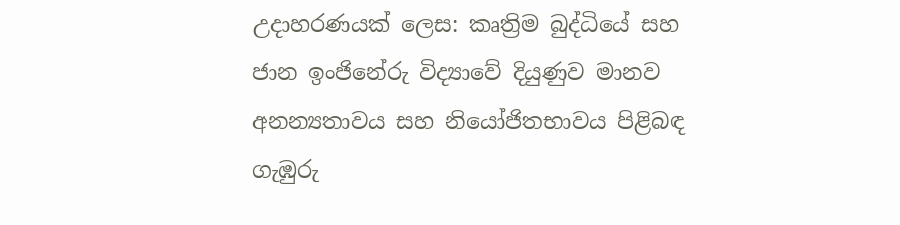උදාහරණයක් ලෙස: කෘත්‍රිම බුද්ධියේ සහ ජාන ඉංජිනේරු විද්‍යාවේ දියුණුව මානව අනන්‍යතාවය සහ නියෝජිතභාවය පිළිබඳ ගැඹුරු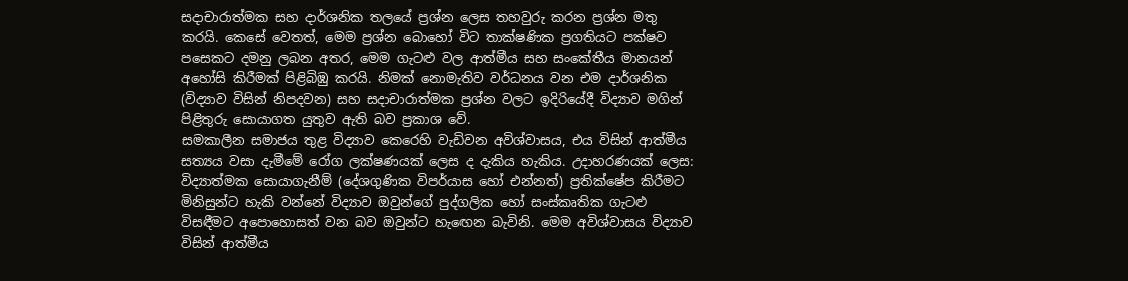සදාචාරාත්මක සහ දාර්ශනික තලයේ ප්‍රශ්න ලෙස තහවුරු කරන ප්‍රශ්න මතු කරයි. කෙසේ වෙතත්, මෙම ප්‍රශ්න බොහෝ විට තාක්ෂණික ප්‍රගතියට පක්ෂව පසෙකට දමනු ලබන අතර, මෙම ගැටළු වල ආත්මීය සහ සංකේතීය මානයන් අහෝසි කිරීමක් පිළිබිඹු කරයි. නිමක් නොමැතිව වර්ධනය වන එම දාර්ශනික (විද්‍යාව විසින් නිපදවන) සහ සදාචාරාත්මක ප්‍රශ්න වලට ඉදිරියේදී විද්‍යාව මගින් පිළිතුරු සොයාගත යුතුව ඇති බව ප්‍රකාශ වේ.
සමකාලීන සමාජය තුළ විද්‍යාව කෙරෙහි වැඩිවන අවිශ්වාසය, එය විසින් ආත්මීය සත්‍යය වසා දැමීමේ රෝග ලක්ෂණයක් ලෙස ද දැකිය හැකිය. උදාහරණයක් ලෙස: විද්‍යාත්මක සොයාගැනීම් (දේශගුණික විපර්යාස හෝ එන්නත්) ප්‍රතික්ෂේප කිරීමට මිනිසුන්ට හැකි වන්නේ විද්‍යාව ඔවුන්ගේ පුද්ගලික හෝ සංස්කෘතික ගැටළු විසඳීමට අපොහොසත් වන බව ඔවුන්ට හැඟෙන බැවිනි. මෙම අවිශ්වාසය විද්‍යාව විසින් ආත්මීය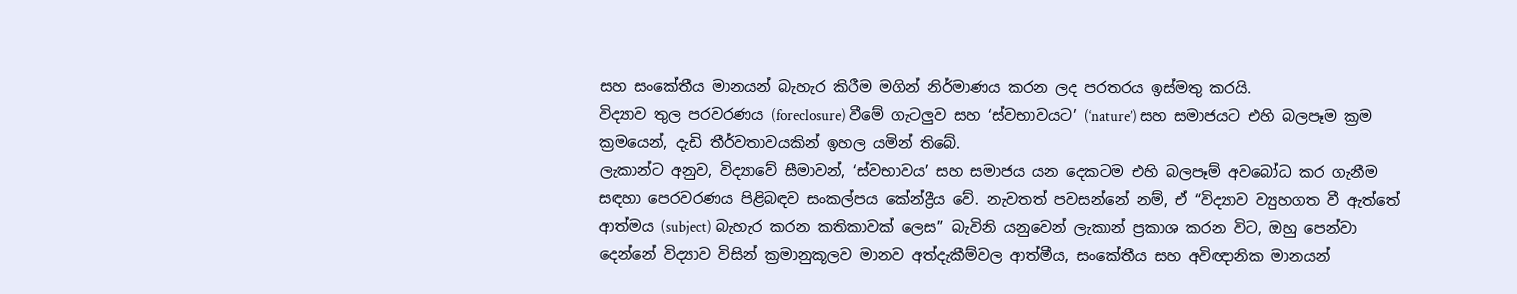සහ සංකේතීය මානයන් බැහැර කිරීම මගින් නිර්මාණය කරන ලද පරතරය ඉස්මතු කරයි.
විද්‍යාව තුල පරවරණය (foreclosure) වීමේ ගැටලුව සහ ‘ස්වභාවයට’ (‘nature’) සහ සමාජයට එහි බලපෑම ක්‍රම ක්‍රමයෙන්, දැඩි තීර්වතාවයකින් ඉහල යමින් තිබේ.
ලැකාන්ට අනුව, විද්‍යාවේ සීමාවන්, ‘ස්වභාවය’ සහ සමාජය යන දෙකටම එහි බලපෑම් අවබෝධ කර ගැනීම සඳහා පෙරවරණය පිළිබඳව සංකල්පය කේන්ද්‍රීය වේ. නැවතත් පවසන්නේ නම්, ඒ “විද්‍යාව ව්‍යුහගත වී ඇත්තේ ආත්මය (subject) බැහැර කරන කතිකාවක් ලෙස” බැවිනි යනුවෙන් ලැකාන් ප්‍රකාශ කරන විට, ඔහු පෙන්වා දෙන්නේ විද්‍යාව විසින් ක්‍රමානුකූලව මානව අත්දැකීම්වල ආත්මීය, සංකේතීය සහ අවිඥානික මානයන්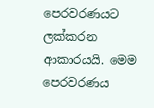පෙරවරණයට ලක්කරන ආකාරයයි. මෙම පෙරවරණය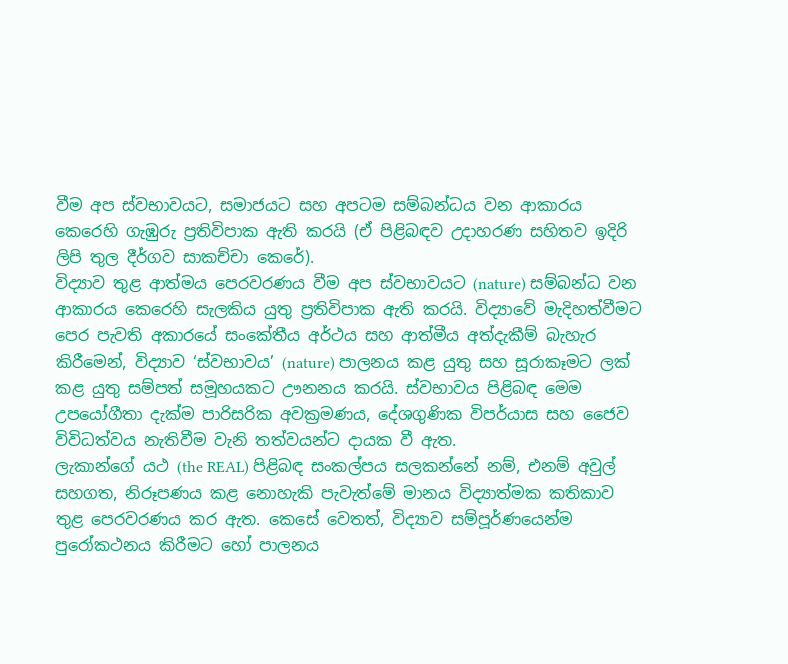වීම අප ස්වභාවයට, සමාජයට සහ අපටම සම්බන්ධය වන ආකාරය කෙරෙහි ගැඹුරු ප්‍රතිවිපාක ඇති කරයි (ඒ පිළිබඳව උදාහරණ සහිතව ඉදිරි ලිපි තුල දීර්ගව සාකච්චා කෙරේ).
විද්‍යාව තුළ ආත්මය පෙරවරණය වීම අප ස්වභාවයට (nature) සම්බන්ධ වන ආකාරය කෙරෙහි සැලකිය යුතු ප්‍රතිවිපාක ඇති කරයි. විද්‍යාවේ මැදිහත්වීමට පෙර පැවති අකාරයේ සංකේතීය අර්ථය සහ ආත්මීය අත්දැකීම් බැහැර කිරීමෙන්, විද්‍යාව ‘ස්වභාවය’ (nature) පාලනය කළ යුතු සහ සූරාකෑමට ලක් කළ යුතු සම්පත් සමූහයකට ඌනනය කරයි. ස්වභාවය පිළිබඳ මෙම උපයෝගීතා දැක්ම පාරිසරික අවක්‍රමණය, දේශගුණික විපර්යාස සහ ජෛව විවිධත්වය නැතිවීම වැනි තත්වයන්ට දායක වී ඇත.
ලැකාන්ගේ යථ (the REAL) පිළිබඳ සංකල්පය සලකන්නේ නම්, එනම් අවුල් සහගත, නිරූපණය කළ නොහැකි පැවැත්මේ මානය විද්‍යාත්මක කතිකාව තුළ පෙරවරණය කර ඇත. කෙසේ වෙතත්, විද්‍යාව සම්පූර්ණයෙන්ම පුරෝකථනය කිරීමට හෝ පාලනය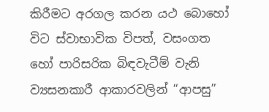කිරීමට අරගල කරන යථ බොහෝ විට ස්වාභාවික විපත්, වසංගත හෝ පාරිසරික බිඳවැටීම් වැනි ව්‍යසනකාරී ආකාරවලින් “ආපසු”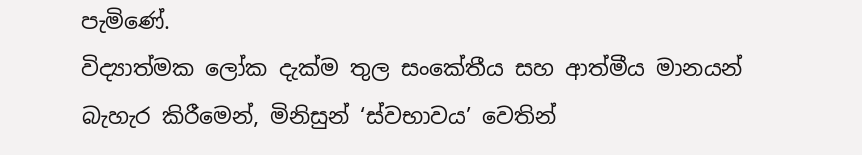පැමිණේ.
විද්‍යාත්මක ලෝක දැක්ම තුල සංකේතීය සහ ආත්මීය මානයන් බැහැර කිරීමෙන්, මිනිසුන් ‘ස්වභාවය’ වෙතින්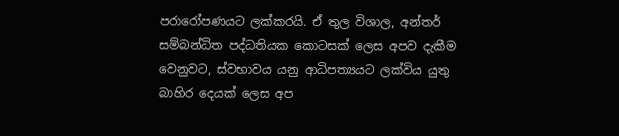පරාරෝපණයට ලක්කරයි. ඒ තුල විශාල, අන්තර් සම්බන්ධිත පද්ධතියක කොටසක් ලෙස අපව දැකීම වෙනුවට, ස්වභාවය යනු ආධිපත්‍යයට ලක්විය යුතු බාහිර දෙයක් ලෙස අප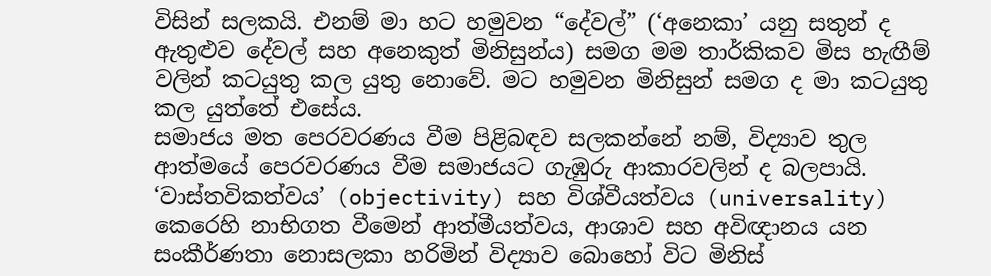විසින් සලකයි. එනම් මා හට හමුවන “දේවල්” (‘අනෙකා’ යනු සතුන් ද ඇතුළුව දේවල් සහ අනෙකුත් මිනිසුන්ය) සමග මම තාර්කිකව මිස හැඟීම් වලින් කටයුතු කල යුතු නොවේ. මට හමුවන මිනිසුන් සමග ද මා කටයුතු කල යුත්තේ එසේය.
සමාජය මත පෙරවරණය වීම පිළිබඳව සලකන්නේ නම්, විද්‍යාව තුල ආත්මයේ පෙරවරණය වීම සමාජයට ගැඹුරු ආකාරවලින් ද බලපායි. ‘වාස්තවිකත්වය’ (objectivity) සහ විශ්වීයත්වය (universality) කෙරෙහි නාභිගත වීමෙන් ආත්මීයත්වය, ආශාව සහ අවිඥානය යන සංකීර්ණතා නොසලකා හරිමින් විද්‍යාව බොහෝ විට මිනිස්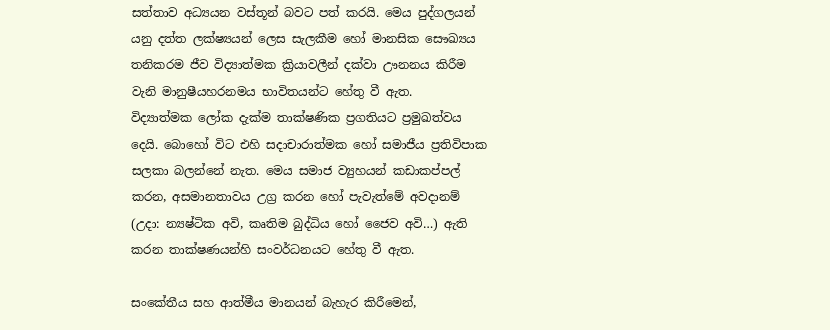සත්තාව අධ්‍යයන වස්තූන් බවට පත් කරයි. මෙය පුද්ගලයන් යනු දත්ත ලක්ෂ්‍යයන් ලෙස සැලකීම හෝ මානසික සෞඛ්‍යය තනිකරම ජීව විද්‍යාත්මක ක්‍රියාවලීන් දක්වා ඌනනය කිරීම වැනි මානුෂීයහරනමය භාවිතයන්ට හේතු වී ඇත.
විද්‍යාත්මක ලෝක දැක්ම තාක්ෂණික ප්‍රගතියට ප්‍රමුඛත්වය දෙයි. බොහෝ විට එහි සදාචාරාත්මක හෝ සමාජීය ප්‍රතිවිපාක සලකා බලන්නේ නැත. මෙය සමාජ ව්‍යුහයන් කඩාකප්පල් කරන, අසමානතාවය උග්‍ර කරන හෝ පැවැත්මේ අවදානම් (උදා: න්‍යෂ්ටික අවි, කෘතිම බුද්ධිය හෝ ජෛව අවි…) ඇති කරන තාක්ෂණයන්හි සංවර්ධනයට හේතු වී ඇත.

සංකේතීය සහ ආත්මීය මානයන් බැහැර කිරීමෙන්,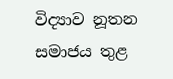විද්‍යාව නූතන සමාජය තුළ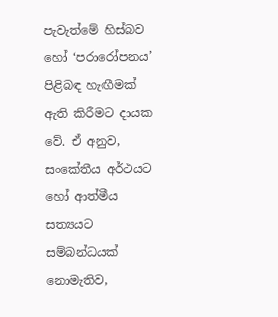පැවැත්මේ හිස්බව හෝ ‘පරාරෝපනය’ පිළිබඳ හැඟීමක් ඇති කිරීමට දායක වේ. ඒ අනුව, සංකේතීය අර්ථයට හෝ ආත්මීය සත්‍යයට සම්බන්ධයක් නොමැතිව,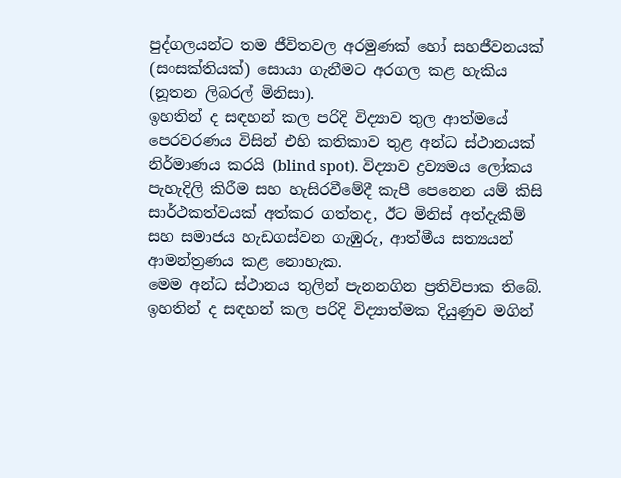පුද්ගලයන්ට තම ජීවිතවල අරමුණක් හෝ සහජීවනයක් (සංසක්තියක්) සොයා ගැනීමට අරගල කළ හැකිය (නූතන ලිබරල් මිනිසා).
ඉහතින් ද සඳහන් කල පරිදි විද්‍යාව තුල ආත්මයේ පෙරවරණය විසින් එහි කතිකාව තුළ අන්ධ ස්ථානයක් නිර්මාණය කරයි (blind spot). විද්‍යාව ද්‍රව්‍යමය ලෝකය පැහැදිලි කිරීම සහ හැසිරවීමේදී කැපී පෙනෙන යම් කිසි සාර්ථකත්වයක් අත්කර ගත්තද, ඊට මිනිස් අත්දැකීම් සහ සමාජය හැඩගස්වන ගැඹුරු, ආත්මීය සත්‍යයන් ආමන්ත්‍රණය කළ නොහැක.
මෙම අන්ධ ස්ථානය තුලින් පැනනගින ප්‍රතිවිපාක තිබේ. ඉහතින් ද සඳහන් කල පරිදි විද්‍යාත්මක දියුණුව මගින්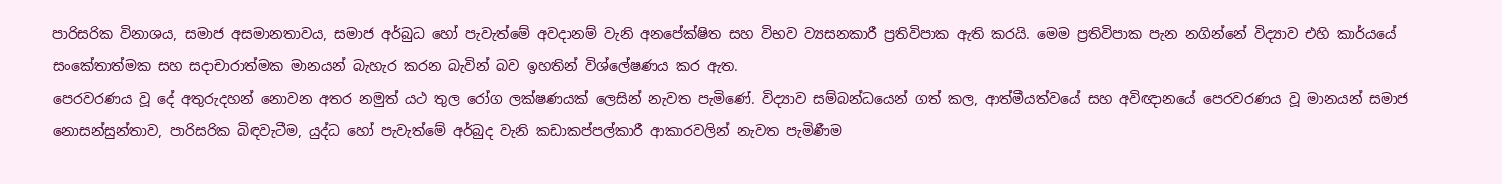පාරිසරික විනාශය, සමාජ අසමානතාවය, සමාජ අර්බුධ හෝ පැවැත්මේ අවදානම් වැනි අනපේක්ෂිත සහ විභව ව්‍යසනකාරී ප්‍රතිවිපාක ඇති කරයි. මෙම ප්‍රතිවිපාක පැන නගින්නේ විද්‍යාව එහි කාර්යයේ සංකේතාත්මක සහ සදාචාරාත්මක මානයන් බැහැර කරන බැවින් බව ඉහතින් විශ්ලේෂණය කර ඇත.
පෙරවරණය වූ දේ අතුරුදහන් නොවන අතර නමුත් යථ තුල රෝග ලක්ෂණයක් ලෙසින් නැවත පැමිණේ. විද්‍යාව සම්බන්ධයෙන් ගත් කල, ආත්මීයත්වයේ සහ අවිඥානයේ පෙරවරණය වූ මානයන් සමාජ නොසන්සුන්තාව, පාරිසරික බිඳවැටීම, යුද්ධ හෝ පැවැත්මේ අර්බුද වැනි කඩාකප්පල්කාරී ආකාරවලින් නැවත පැමිණීම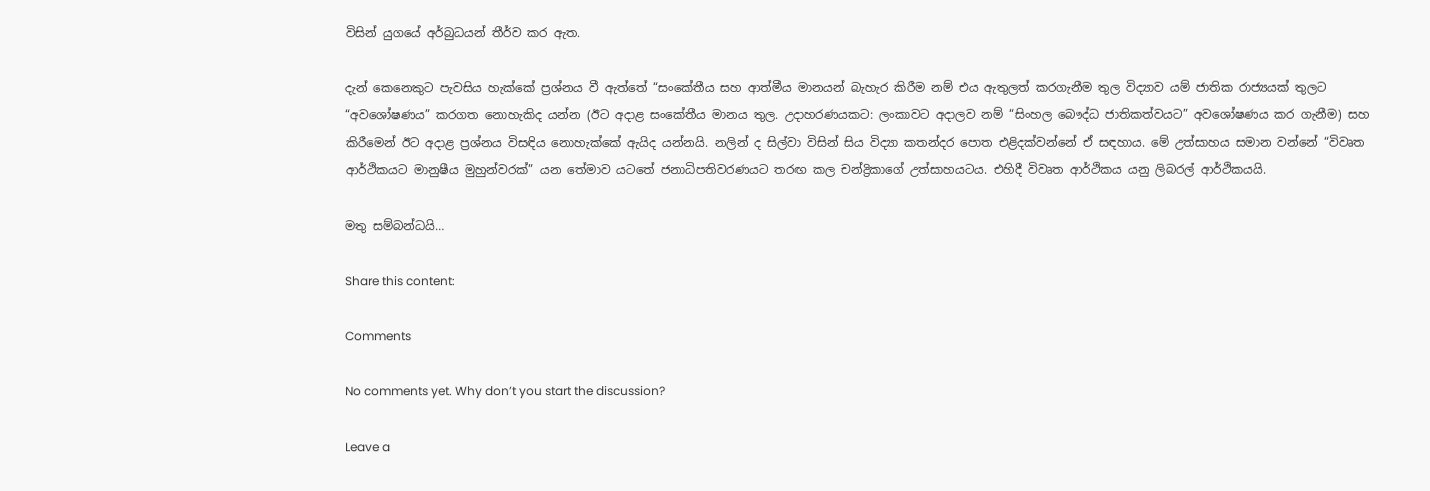විසින් යුගයේ අර්බුධයන් තීර්ව කර ඇත.

දැන් කෙනෙකුට පැවසිය හැක්කේ ප්‍රශ්නය වී ඇත්තේ “සංකේතීය සහ ආත්මීය මානයන් බැහැර කිරීම නම් එය ඇතුලත් කරගැනීම තුල විද්‍යාව යම් ජාතික රාජ්‍යයක් තුලට “අවශෝෂණය” කරගත නොහැකිද යන්න (ඊට අදාළ සංකේතීය මානය තුල. උදාහරණයකට: ලංකාවට අදාලව නම් “සිංහල බෞද්ධ ජාතිකත්වයට” අවශෝෂණය කර ගැනීම) සහ කිරීමෙන් ඊට අදාළ ප්‍රශ්නය විසඳිය නොහැක්කේ ඇයිද යන්නයි. නලින් ද සිල්වා විසින් සිය විද්‍යා කතන්දර පොත එළිදක්වන්නේ ඒ සඳහාය. මේ උත්සාහය සමාන වන්නේ “විවෘත ආර්ථිකයට මානුෂීය මුහුන්වරක්” යන තේමාව යටතේ ජනාධිපතිවරණයට තරඟ කල චන්ද්‍රිකාගේ උත්සාහයටය. එහිදී විවෘත ආර්ථිකය යනු ලිබරල් ආර්ථිකයයි.

මතු සම්බන්ධයි…

Share this content:

Comments

No comments yet. Why don’t you start the discussion?

Leave a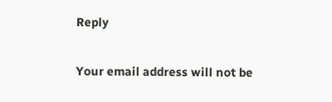Reply

Your email address will not be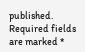published. Required fields are marked *